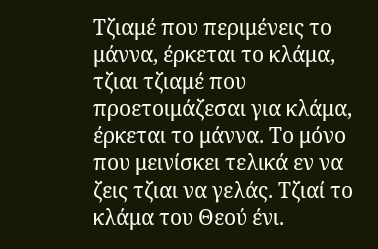Τζιαμέ που περιμένεις το μάννα, έρκεται το κλάμα, τζιαι τζιαμέ που προετοιμάζεσαι για κλάμα, έρκεται το μάννα. Το μόνο που μεινίσκει τελικά εν να ζεις τζιαι να γελάς. Τζιαί το κλάμα του Θεού ένι.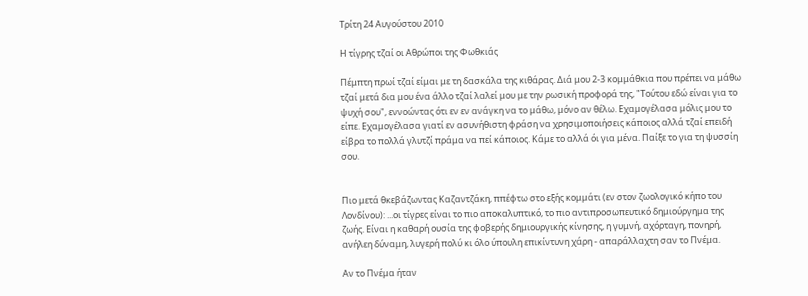Τρίτη 24 Αυγούστου 2010

Η τίγρης τζαί οι Αθρώποι της Φωθκιάς

Πέμπτη πρωί τζαί είμαι με τη δασκάλα της κιθάρας. Διά μου 2-3 κομμάθκια που πρέπει να μάθω τζαί μετά δια μου ένα άλλο τζαί λαλεί μου με την ρωσική προφορά της, "Τούτου εδώ είναι για το ψυχή σου", εννοώντας ότι εν εν ανάγκη να το μάθω, μόνο αν θέλω. Εχαμογέλασα μόλις μου το είπε. Εχαμογέλασα γιατί εν ασυνήθιστη φράση να χρησιμοποιήσεις κάποιος αλλά τζαί επειδή είβρα το πολλά γλυτζί πράμα να πεί κάποιος. Κάμε το αλλά όι για μένα. Παίξε το για τη ψυσσίη σου.


Πιο μετά θκεβάζωντας Καζαντζάκη, ππέφτω στο εξής κομμάτι (εν στον ζωολογικό κήπο του Λονδίνου): ...οι τίγρες είναι το πιο αποκαλυπτικό, το πιο αντιπροσωπευτικό δημιούργημα της ζωής. Είναι η καθαρή ουσία της φοβερής δημιουργικής κίνησης, η γυμνή, αχόρταγη, πονηρή, ανήλεη δύναμη, λυγερή πολύ κι όλο ύπουλη επικίντυνη χάρη - απαράλλαχτη σαν το Πνέμα.

Αν το Πνέμα ήταν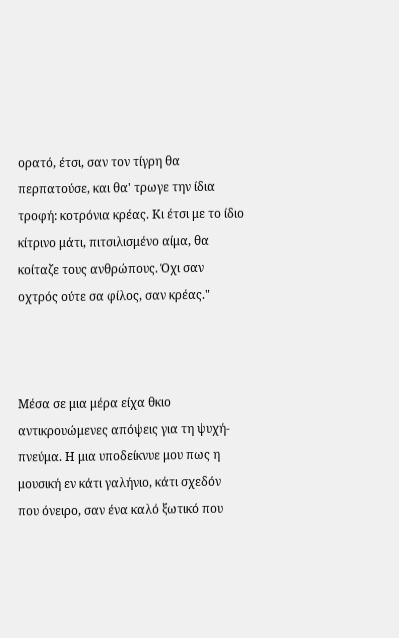ορατό, έτσι, σαν τον τίγρη θα περπατούσε, και θα' τρωγε την ίδια τροφή: κοτρόνια κρέας. Κι έτσι με το ίδιο κίτρινο μάτι, πιτσιλισμένο αίμα, θα κοίταζε τους ανθρώπους. Όχι σαν οχτρός ούτε σα φίλος, σαν κρέας."



Μέσα σε μια μέρα είχα θκιο αντικρουώμενες απόψεις για τη ψυχή-πνεύμα. Η μια υποδείκνυε μου πως η μουσική εν κάτι γαλήνιο, κάτι σχεδόν που όνειρο, σαν ένα καλό ξωτικό που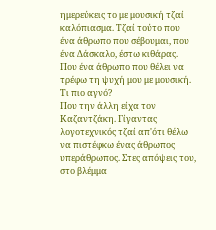ημερεύκεις το με μουσική τζαί καλόπιασμα. Τζαί τούτο που ένα άθρωπο που σέβουμαι, που ένα Δάσκαλο, έστω κιθάρας. Που ένα άθρωπο που θέλει να τρέφω τη ψυχή μου με μουσική. Τι πιο αγνό?
Που την άλλη είχα τον Καζαντζάκη. Γίγαντας λογοτεχνικός τζαί απ'ότι θέλω να πιστέφκω ένας άθρωπος υπεράθρωπος. Στες απόψεις του, στο βλέμμα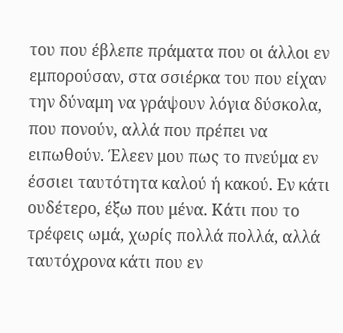του που έβλεπε πράματα που οι άλλοι εν εμπορούσαν, στα σσιέρκα του που είχαν την δύναμη να γράψουν λόγια δύσκολα, που πονούν, αλλά που πρέπει να ειπωθούν. Έλεεν μου πως το πνεύμα εν έσσιει ταυτότητα καλού ή κακού. Εν κάτι ουδέτερο, έξω που μένα. Κάτι που το τρέφεις ωμά, χωρίς πολλά πολλά, αλλά ταυτόχρονα κάτι που εν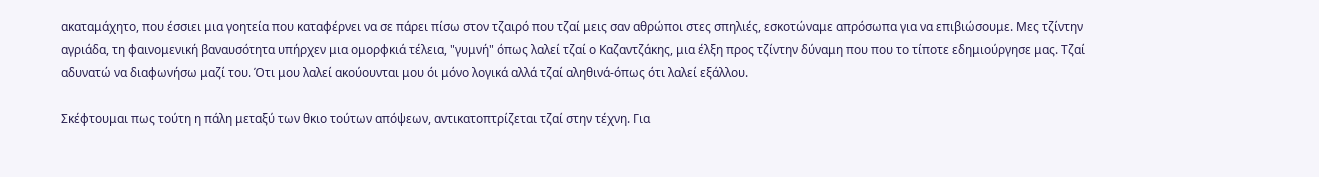ακαταμάχητο, που έσσιει μια γοητεία που καταφέρνει να σε πάρει πίσω στον τζαιρό που τζαί μεις σαν αθρώποι στες σπηλιές, εσκοτώναμε απρόσωπα για να επιβιώσουμε. Μες τζίντην αγριάδα, τη φαινομενική βαναυσότητα υπήρχεν μια ομορφκιά τέλεια, "γυμνή" όπως λαλεί τζαί ο Καζαντζάκης, μια έλξη προς τζίντην δύναμη που που το τίποτε εδημιούργησε μας. Τζαί αδυνατώ να διαφωνήσω μαζί του. Ότι μου λαλεί ακούουνται μου όι μόνο λογικά αλλά τζαί αληθινά-όπως ότι λαλεί εξάλλου.

Σκέφτουμαι πως τούτη η πάλη μεταξύ των θκιο τούτων απόψεων, αντικατοπτρίζεται τζαί στην τέχνη. Για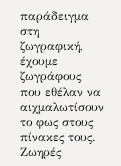παράδειγμα στη ζωγραφική, έχουμε ζωγράφους που εθέλαν να αιχμαλωτίσουν το φως στους πίνακες τους. Ζωηρές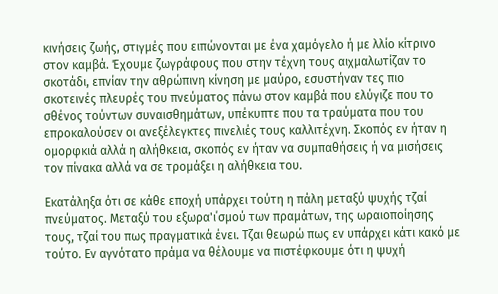κινήσεις ζωής, στιγμές που ειπώνονται με ένα χαμόγελο ή με λλίο κίτρινο στον καμβά. Έχουμε ζωγράφους που στην τέχνη τους αιχμαλωτίζαν το σκοτάδι, επνίαν την αθρώπινη κίνηση με μαύρο, εσυστήναν τες πιο σκοτεινές πλευρές του πνεύματος πάνω στον καμβά που ελύγιζε που το σθένος τούντων συναισθημάτων, υπέκυπτε που τα τραύματα που του επροκαλούσεν οι ανεξέλεγκτες πινελιές τους καλλιτέχνη. Σκοπός εν ήταν η ομορφκιά αλλά η αλήθκεια, σκοπός εν ήταν να συμπαθήσεις ή να μισήσεις τον πίνακα αλλά να σε τρομάξει η αλήθκεια του.

Εκατάληξα ότι σε κάθε εποχή υπάρχει τούτη η πάλη μεταξύ ψυχής τζαί πνεύματος. Μεταξύ του εξωρα'ι΄σμού των πραμάτων, της ωραιοποίησης τους, τζαί του πως πραγματικά ένει. Τζαι θεωρώ πως εν υπάρχει κάτι κακό με τούτο. Εν αγνότατο πράμα να θέλουμε να πιστέφκουμε ότι η ψυχή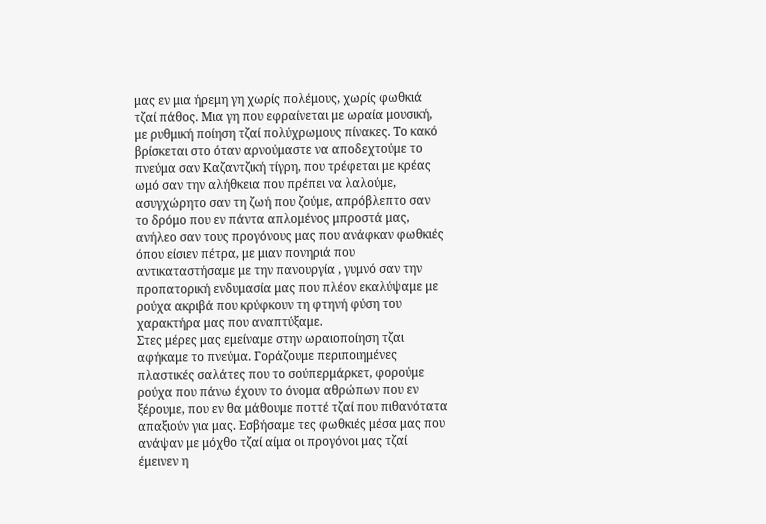μας εν μια ήρεμη γη χωρίς πολέμους, χωρίς φωθκιά τζαί πάθος. Μια γη που εφραίνεται με ωραία μουσική, με ρυθμική ποίηση τζαί πολύχρωμους πίνακες. Το κακό βρίσκεται στο όταν αρνούμαστε να αποδεχτούμε το πνεύμα σαν Καζαντζική τίγρη, που τρέφεται με κρέας ωμό σαν την αλήθκεια που πρέπει να λαλούμε, ασυγχώρητο σαν τη ζωή που ζούμε, απρόβλεπτο σαν το δρόμο που εν πάντα απλομένος μπροστά μας, ανήλεο σαν τους προγόνους μας που ανάφκαν φωθκιές όπου είσιεν πέτρα, με μιαν πονηριά που αντικαταστήσαμε με την πανουργία , γυμνό σαν την προπατορική ενδυμασία μας που πλέον εκαλύψαμε με ρούχα ακριβά που κρύφκουν τη φτηνή φύση του χαρακτήρα μας που αναπτύξαμε.
Στες μέρες μας εμείναμε στην ωραιοποίηση τζαι αφήκαμε το πνεύμα. Γοράζουμε περιποιημένες πλαστικές σαλάτες που το σούπερμάρκετ, φορούμε ρούχα που πάνω έχουν το όνομα αθρώπων που εν ξέρουμε, που εν θα μάθουμε ποττέ τζαί που πιθανότατα απαξιούν για μας. Εσβήσαμε τες φωθκιές μέσα μας που ανάψαν με μόχθο τζαί αίμα οι προγόνοι μας τζαί έμεινεν η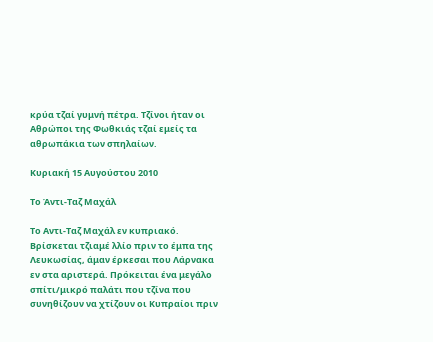κρύα τζαί γυμνή πέτρα. Τζίνοι ήταν οι Αθρώποι της Φωθκιάς τζαί εμείς τα αθρωπάκια των σπηλαίων.

Κυριακή 15 Αυγούστου 2010

Το Άντι-Ταζ Μαχάλ

Το Αντι-Ταζ Μαχάλ εν κυπριακό. Βρίσκεται τζιαμέ λλίο πριν το έμπα της Λευκωσίας, άμαν έρκεσαι που Λάρνακα εν στα αριστερά. Πρόκειται ένα μεγάλο σπίτι/μικρό παλάτι που τζίνα που συνηθίζουν να χτίζουν οι Κυπραίοι πριν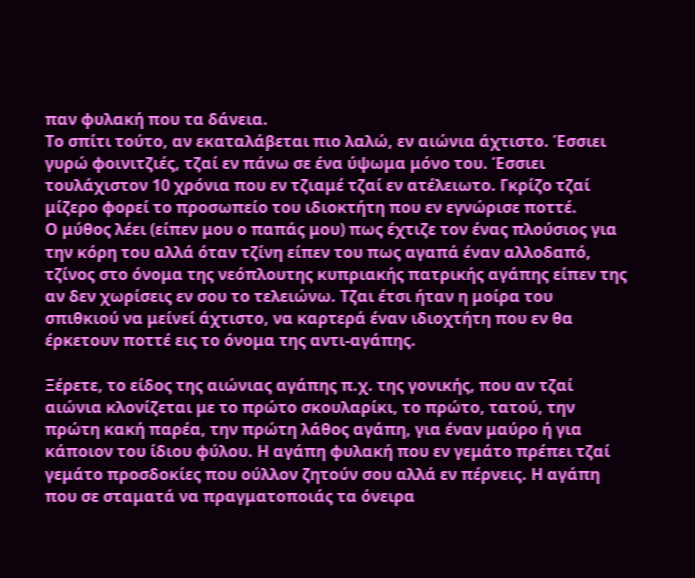παν φυλακή που τα δάνεια.
Το σπίτι τούτο, αν εκαταλάβεται πιο λαλώ, εν αιώνια άχτιστο. Έσσιει γυρώ φοινιτζιές, τζαί εν πάνω σε ένα ύψωμα μόνο του. Έσσιει τουλάχιστον 10 χρόνια που εν τζιαμέ τζαί εν ατέλειωτο. Γκρίζο τζαί μίζερο φορεί το προσωπείο του ιδιοκτήτη που εν εγνώρισε ποττέ.
Ο μύθος λέει (είπεν μου ο παπάς μου) πως έχτιζε τον ένας πλούσιος για την κόρη του αλλά όταν τζίνη είπεν του πως αγαπά έναν αλλοδαπό, τζίνος στο όνομα της νεόπλουτης κυπριακής πατρικής αγάπης είπεν της αν δεν χωρίσεις εν σου το τελειώνω. Τζαι έτσι ήταν η μοίρα του σπιθκιού να μείνεί άχτιστο, να καρτερά έναν ιδιοχτήτη που εν θα έρκετουν ποττέ εις το όνομα της αντι-αγάπης.

Ξέρετε, το είδος της αιώνιας αγάπης π.χ. της γονικής, που αν τζαί αιώνια κλονίζεται με το πρώτο σκουλαρίκι, το πρώτο, τατού, την πρώτη κακή παρέα, την πρώτη λάθος αγάπη, για έναν μαύρο ή για κάποιον του ίδιου φύλου. Η αγάπη φυλακή που εν γεμάτο πρέπει τζαί γεμάτο προσδοκίες που ούλλον ζητούν σου αλλά εν πέρνεις. Η αγάπη που σε σταματά να πραγματοποιάς τα όνειρα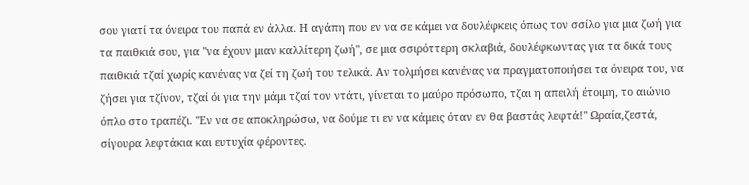σου γιατί τα όνειρα του παπά εν άλλα. Η αγάπη που εν να σε κάμει να δουλέφκεις όπως τον σσίλο για μια ζωή για τα παιθκιά σου, για "να έχουν μιαν καλλίτερη ζωή", σε μια σσιρόττερη σκλαβιά, δουλέφκωντας για τα δικά τους παιθκιά τζαί χωρίς κανένας να ζεί τη ζωή του τελικά. Αν τολμήσει κανένας να πραγματοποιήσει τα όνειρα του, να ζήσει για τζίνον, τζαί όι για την μάμι τζαί τον ντάτι, γίνεται το μαύρο πρόσωπο, τζαι η απειλή έτοιμη, το αιώνιο όπλο στο τραπέζι. "Εν να σε αποκληρώσω, να δούμε τι εν να κάμεις όταν εν θα βαστάς λεφτά!" Ωραία,ζεστά, σίγουρα λεφτάκια και ευτυχία φέροντες.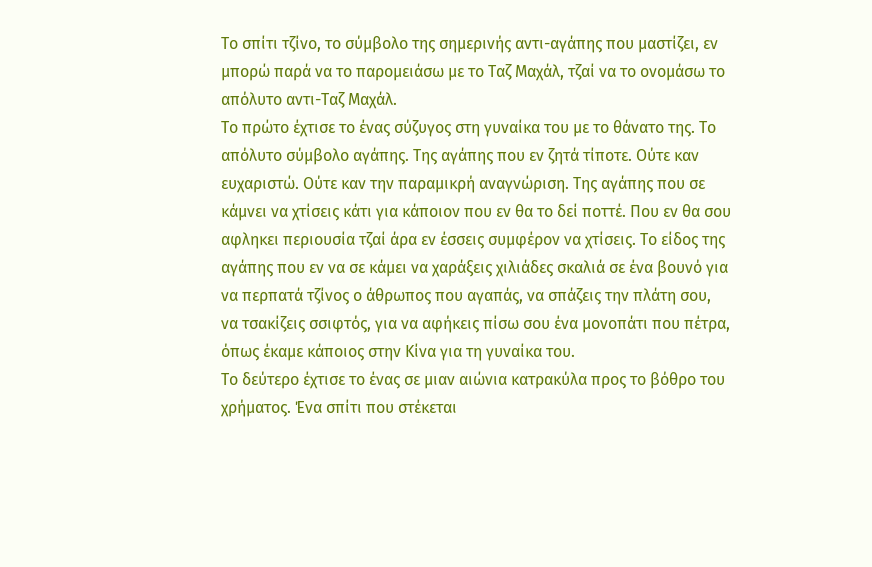Το σπίτι τζίνο, το σύμβολο της σημερινής αντι-αγάπης που μαστίζει, εν μπορώ παρά να το παρομειάσω με το Ταζ Μαχάλ, τζαί να το ονομάσω το απόλυτο αντι-Ταζ Μαχάλ.
Το πρώτο έχτισε το ένας σύζυγος στη γυναίκα του με το θάνατο της. Το απόλυτο σύμβολο αγάπης. Της αγάπης που εν ζητά τίποτε. Ούτε καν ευχαριστώ. Ούτε καν την παραμικρή αναγνώριση. Της αγάπης που σε κάμνει να χτίσεις κάτι για κάποιον που εν θα το δεί ποττέ. Που εν θα σου αφληκει περιουσία τζαί άρα εν έσσεις συμφέρον να χτίσεις. Το είδος της αγάπης που εν να σε κάμει να χαράξεις χιλιάδες σκαλιά σε ένα βουνό για να περπατά τζίνος ο άθρωπος που αγαπάς, να σπάζεις την πλάτη σου, να τσακίζεις σσιφτός, για να αφήκεις πίσω σου ένα μονοπάτι που πέτρα, όπως έκαμε κάποιος στην Κίνα για τη γυναίκα του.
Το δεύτερο έχτισε το ένας σε μιαν αιώνια κατρακύλα προς το βόθρο του χρήματος. Ένα σπίτι που στέκεται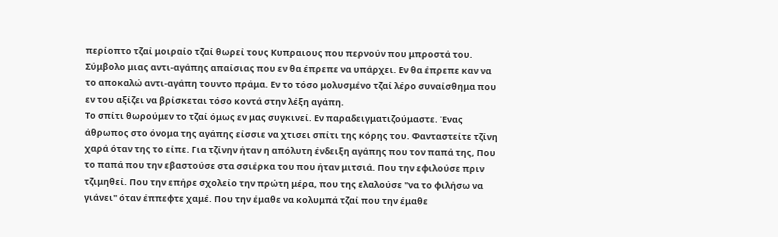περίοπτο τζαί μοιραίο τζαί θωρεί τους Κυπραιους που περνούν που μπροστά του. Σύμβολο μιας αντι-αγάπης απαίσιας που εν θα έπρεπε να υπάρχει. Εν θα έπρεπε καν να το αποκαλώ αντι-αγάπη τουντο πράμα. Εν το τόσο μολυσμένο τζαί λέρο συναίσθημα που εν του αξίζει να βρίσκεται τόσο κοντά στην λέξη αγάπη.
Το σπίτι θωρούμεν το τζαί όμως εν μας συγκινεί. Εν παραδειγματιζούμαστε. Ένας άθρωπος στο όνομα της αγάπης είσσιε να χτισει σπίτι της κόρης του. Φανταστείτε τζίνη χαρά όταν της το είπε. Για τζίνην ήταν η απόλυτη ένδειξη αγάπης που τον παπά της, Που το παπά που την εβαστούσε στα σσιέρκα του που ήταν μιτσιά. Που την εφιλούσε πριν τζιμηθεί. Που την επήρε σχολείο την πρώτη μέρα, που της ελαλούσε "να το φιλήσω να γιάνει" όταν έππεφτε χαμέ. Που την έμαθε να κολυμπά τζαί που την έμαθε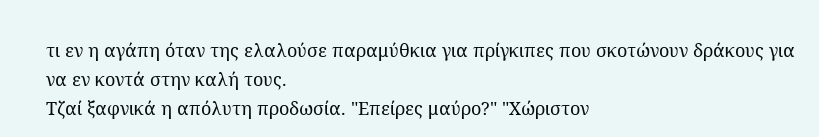τι εν η αγάπη όταν της ελαλούσε παραμύθκια για πρίγκιπες που σκοτώνουν δράκους για να εν κοντά στην καλή τους.
Τζαί ξαφνικά η απόλυτη προδωσία. "Επείρες μαύρο?" "Χώριστον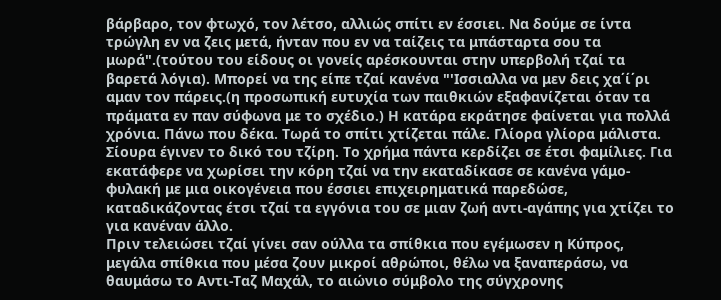βάρβαρο, τον φτωχό, τον λέτσο, αλλιώς σπίτι εν έσσιει. Να δούμε σε ίντα τρώγλη εν να ζεις μετά, ήνταν που εν να ταίζεις τα μπάσταρτα σου τα μωρά".(τούτου του είδους οι γονείς αρέσκουνται στην υπερβολή τζαί τα βαρετά λόγια). Μπορεί να της είπε τζαί κανένα "'Ισσιαλλα να μεν δεις χα΄ί΄ρι αμαν τον πάρεις.(η προσωπική ευτυχία των παιθκιών εξαφανίζεται όταν τα πράματα εν παν σύφωνα με το σχέδιο.) Η κατάρα εκράτησε φαίνεται για πολλά χρόνια. Πάνω που δέκα. Τωρά το σπίτι χτίζεται πάλε. Γλίορα γλίορα μάλιστα. Σίουρα έγινεν το δικό του τζίρη. Το χρήμα πάντα κερδίζει σε έτσι φαμίλιες. Για εκατάφερε να χωρίσει την κόρη τζαί να την εκαταδίκασε σε κανένα γάμο-φυλακή με μια οικογένεια που έσσιει επιχειρηματικά παρεδώσε, καταδικάζοντας έτσι τζαί τα εγγόνια του σε μιαν ζωή αντι-αγάπης για χτίζει το για κανέναν άλλο.
Πριν τελειώσει τζαί γίνει σαν ούλλα τα σπίθκια που εγέμωσεν η Κύπρος, μεγάλα σπίθκια που μέσα ζουν μικροί αθρώποι, θέλω να ξαναπεράσω, να θαυμάσω το Αντι-Ταζ Μαχάλ, το αιώνιο σύμβολο της σύγχρονης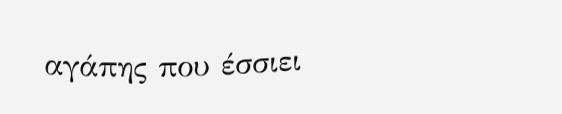αγάπης που έσσιει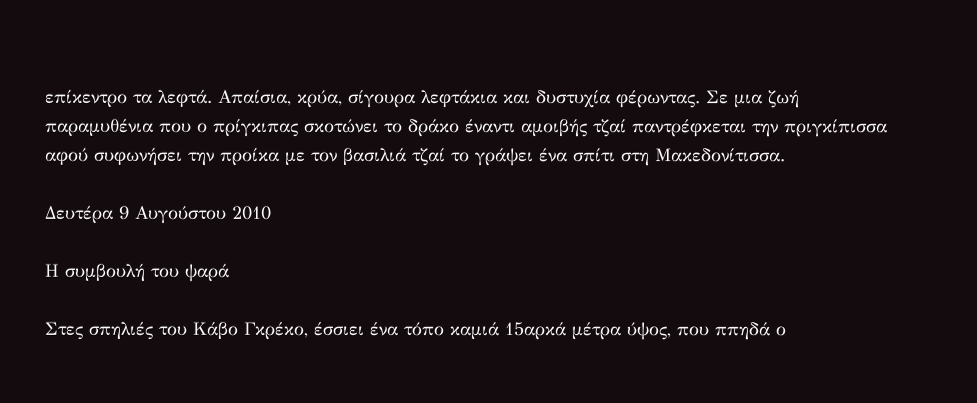επίκεντρο τα λεφτά. Απαίσια, κρύα, σίγουρα λεφτάκια και δυστυχία φέρωντας. Σε μια ζωή παραμυθένια που ο πρίγκιπας σκοτώνει το δράκο έναντι αμοιβής τζαί παντρέφκεται την πριγκίπισσα αφού συφωνήσει την προίκα με τον βασιλιά τζαί το γράψει ένα σπίτι στη Μακεδονίτισσα.

Δευτέρα 9 Αυγούστου 2010

Η συμβουλή του ψαρά

Στες σπηλιές του Κάβο Γκρέκο, έσσιει ένα τόπο καμιά 15αρκά μέτρα ύψος, που ππηδά ο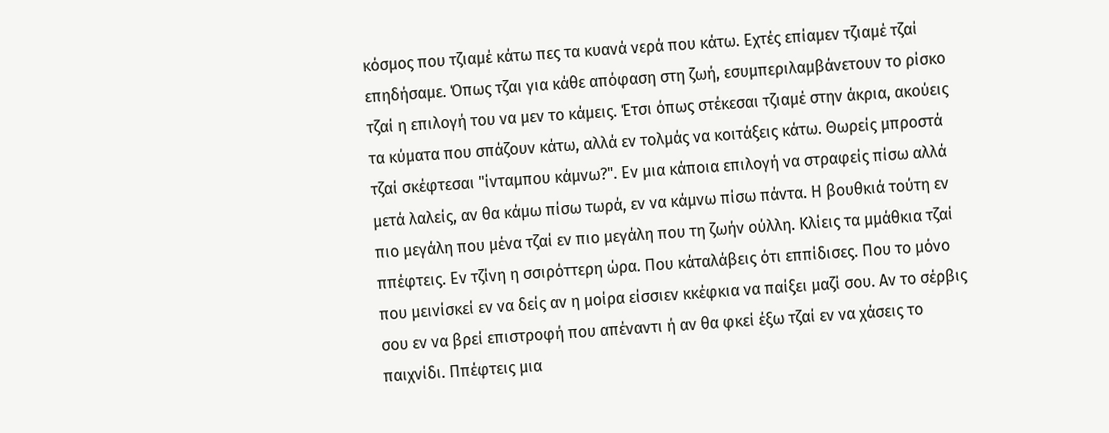κόσμος που τζιαμέ κάτω πες τα κυανά νερά που κάτω. Εχτές επίαμεν τζιαμέ τζαί επηδήσαμε. Όπως τζαι για κάθε απόφαση στη ζωή, εσυμπεριλαμβάνετουν το ρίσκο τζαί η επιλογή του να μεν το κάμεις. Έτσι όπως στέκεσαι τζιαμέ στην άκρια, ακούεις τα κύματα που σπάζουν κάτω, αλλά εν τολμάς να κοιτάξεις κάτω. Θωρείς μπροστά τζαί σκέφτεσαι "ίνταμπου κάμνω?". Εν μια κάποια επιλογή να στραφείς πίσω αλλά μετά λαλείς, αν θα κάμω πίσω τωρά, εν να κάμνω πίσω πάντα. Η βουθκιά τούτη εν πιο μεγάλη που μένα τζαί εν πιο μεγάλη που τη ζωήν ούλλη. Κλίεις τα μμάθκια τζαί ππέφτεις. Εν τζίνη η σσιρόττερη ώρα. Που κάταλάβεις ότι εππίδισες. Που το μόνο που μεινίσκεί εν να δείς αν η μοίρα είσσιεν κκέφκια να παίξει μαζί σου. Αν το σέρβις σου εν να βρεί επιστροφή που απέναντι ή αν θα φκεί έξω τζαί εν να χάσεις το παιχνίδι. Ππέφτεις μια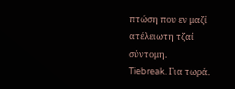πτώση που εν μαζί ατέλειωτη τζαί σύντομη.
Tiebreak. Για τωρά.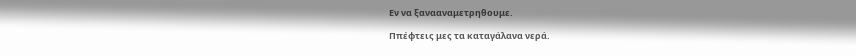Εν να ξανααναμετρηθουμε.

Ππέφτεις μες τα καταγάλανα νερά.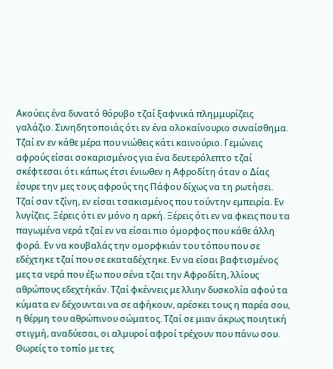Ακούεις ένα δυνατό θόρυβο τζαί ξαφνικά πλημμυρίζεις γαλάζιο. Συνηδητοποιάς ότι εν ένα ολοκαίνουριο συναίσθημα. Τζαί εν εν κάθε μέρα που νιώθεις κάτι καινούριο. Γεμώνεις αφρούς είσαι σοκαρισμένος για ένα δευτερόλεπτο τζαί σκέφτεσαι ότι κάπως έτσι ένιωθεν η Αφροδίτη όταν ο Δίας έσυρε την μες τους αφρούς της Πάφου δίχως να τη ρωτήσει. Τζαί σαν τζίνη, εν είσαι τσακισμένος που τούντην εμπειρία. Εν λυγίζεις. Ξέρεις ότι εν μόνο η αρκή. Ξέρεις ότι εν να φκεις που τα παγωμένα νερά τζαί εν να είσαι πιο όμορφος που κάθε άλλη φορά. Εν να κουβαλάς την ομορφκιάν του τόπου που σε εδέχτηκε τζαί που σε εκαταδέχτηκε. Εν να είσαι βαφτισμένος μες τα νερά που έξω που σένα τζαι την Αφροδίτη, λλίους αθρώπους εδεχτήκάν. Τζαί φκέννεις με λλιην δυσκολία αφού τα κύματα εν δέχουνται να σε αφήκουν, αρέσκει τους η παρέα σου, η θέρμη του αθρώπινου σώματος. Τζαί σε μιαν άκρως ποιητική στιγμή, αναδύεσαι, οι αλμυροί αφροί τρέχουν που πάνω σου. Θωρείς το τοπίο με τες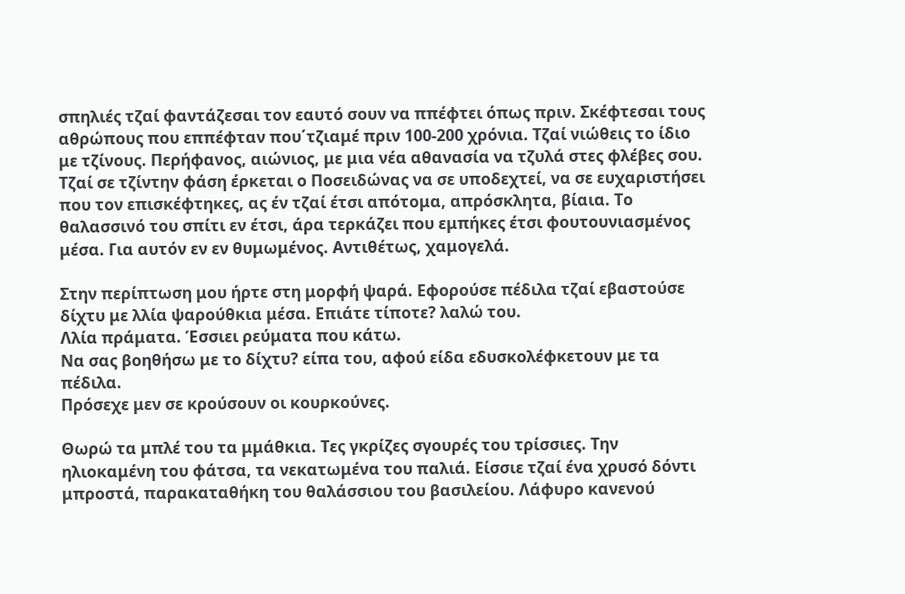σπηλιές τζαί φαντάζεσαι τον εαυτό σουν να ππέφτει όπως πριν. Σκέφτεσαι τους αθρώπους που εππέφταν που΄τζιαμέ πριν 100-200 χρόνια. Τζαί νιώθεις το ίδιο με τζίνους. Περήφανος, αιώνιος, με μια νέα αθανασία να τζυλά στες φλέβες σου.
Τζαί σε τζίντην φάση έρκεται ο Ποσειδώνας να σε υποδεχτεί, να σε ευχαριστήσει που τον επισκέφτηκες, ας έν τζαί έτσι απότομα, απρόσκλητα, βίαια. Το θαλασσινό του σπίτι εν έτσι, άρα τερκάζει που εμπήκες έτσι φουτουνιασμένος μέσα. Για αυτόν εν εν θυμωμένος. Αντιθέτως, χαμογελά.

Στην περίπτωση μου ήρτε στη μορφή ψαρά. Εφορούσε πέδιλα τζαί εβαστούσε δίχτυ με λλία ψαρούθκια μέσα. Επιάτε τίποτε? λαλώ του.
Λλία πράματα. Έσσιει ρεύματα που κάτω.
Να σας βοηθήσω με το δίχτυ? είπα του, αφού είδα εδυσκολέφκετουν με τα πέδιλα.
Πρόσεχε μεν σε κρούσουν οι κουρκούνες.

Θωρώ τα μπλέ του τα μμάθκια. Τες γκρίζες σγουρές του τρίσσιες. Την ηλιοκαμένη του φάτσα, τα νεκατωμένα του παλιά. Είσσιε τζαί ένα χρυσό δόντι μπροστά, παρακαταθήκη του θαλάσσιου του βασιλείου. Λάφυρο κανενού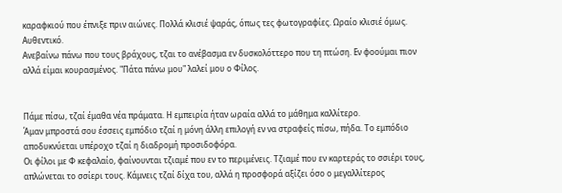καραφκιού που έπνιξε πριν αιώνες. Πολλά κλισιέ ψαράς, όπως τες φωτογραφίες. Ωραίο κλισιέ όμως. Αυθεντικό.
Ανεβαίνω πάνω που τους βράχους, τζαι το ανέβασμα εν δυσκολόττερο που τη πτώση. Εν φοούμαι πιον αλλά είμαι κουρασμένος. "Πάτα πάνω μου" λαλεί μου ο Φίλος.


Πάμε πίσω, τζαί έμαθα νέα πράματα. Η εμπειρία ήταν ωραία αλλά το μάθημα καλλίτερο.
Άμαν μπροστά σου έσσεις εμπόδιο τζαί η μόνη άλλη επιλογή εν να στραφείς πίσω, πήδα. Το εμπόδιο αποδυκνύεται υπέροχο τζαί η διαδρομή προσιδοφόρα.
Οι φίλοι με Φ κεφαλαίο, φαίνουνται τζιαμέ που εν το περιμένεις. Τζιαμέ που εν καρτεράς το σσιέρι τους, απλώνεται το σσίερι τους. Κάμνεις τζαί δίχα του, αλλά η προσφορά αξίζει όσο ο μεγαλλίτερος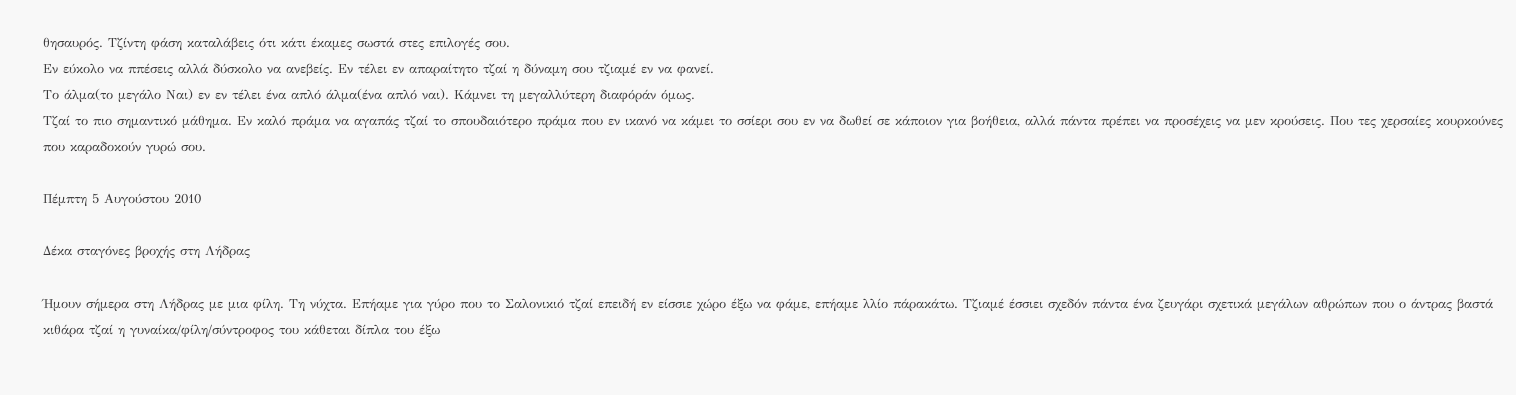θησαυρός. Τζίντη φάση καταλάβεις ότι κάτι έκαμες σωστά στες επιλογές σου.
Εν εύκολο να ππέσεις αλλά δύσκολο να ανεβείς. Εν τέλει εν απαραίτητο τζαί η δύναμη σου τζιαμέ εν να φανεί.
Το άλμα(το μεγάλο Ναι) εν εν τέλει ένα απλό άλμα(ένα απλό ναι). Κάμνει τη μεγαλλύτερη διαφόράν όμως.
Τζαί το πιο σημαντικό μάθημα. Εν καλό πράμα να αγαπάς τζαί το σπουδαιότερο πράμα που εν ικανό να κάμει το σσίερι σου εν να δωθεί σε κάποιον για βοήθεια, αλλά πάντα πρέπει να προσέχεις να μεν κρούσεις. Που τες χερσαίες κουρκούνες που καραδοκούν γυρώ σου.

Πέμπτη 5 Αυγούστου 2010

Δέκα σταγόνες βροχής στη Λήδρας

Ήμουν σήμερα στη Λήδρας με μια φίλη. Τη νύχτα. Επήαμε για γύρο που το Σαλονικιό τζαί επειδή εν είσσιε χώρο έξω να φάμε, επήαμε λλίο πάρακάτω. Τζιαμέ έσσιει σχεδόν πάντα ένα ζευγάρι σχετικά μεγάλων αθρώπων που ο άντρας βαστά κιθάρα τζαί η γυναίκα/φίλη/σύντροφος του κάθεται δίπλα του έξω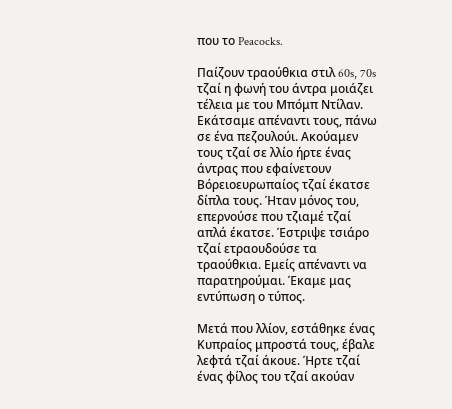που το Peacocks.

Παίζουν τραούθκια στιλ 60s, 70s τζαί η φωνή του άντρα μοιάζει τέλεια με του Μπόμπ Ντίλαν. Εκάτσαμε απέναντι τους, πάνω σε ένα πεζουλούι. Ακούαμεν τους τζαί σε λλίο ήρτε ένας άντρας που εφαίνετουν Βόρειοευρωπαίος τζαί έκατσε δίπλα τους. Ήταν μόνος του, επερνούσε που τζιαμέ τζαί απλά έκατσε. Έστριψε τσιάρο τζαί ετραουδούσε τα τραούθκια. Εμείς απέναντι να παρατηρούμαι. Έκαμε μας εντύπωση ο τύπος.

Μετά που λλίον, εστάθηκε ένας Κυπραίος μπροστά τους, έβαλε λεφτά τζαί άκουε. Ήρτε τζαί ένας φίλος του τζαί ακούαν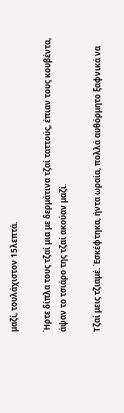μαζί, τουλάχιστον 15λεπτά.

Ήρτε δίπλα τους τζαί μια με δερμάτινα τζαί ταττούς, έπιαν τους κουβέντα, άψαν το τσιάρο της τζαί ακούαν μαζί.

Τζαί μεις τζιαμέ. Έσκέφτηκα, ήντα ωραία, πολλά αυθόρμητο ξαφνικά να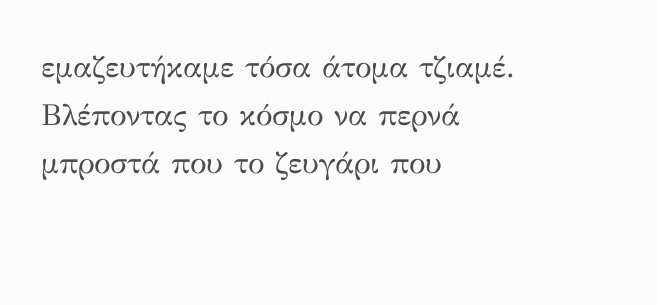εμαζευτήκαμε τόσα άτομα τζιαμέ. Βλέποντας το κόσμο να περνά μπροστά που το ζευγάρι που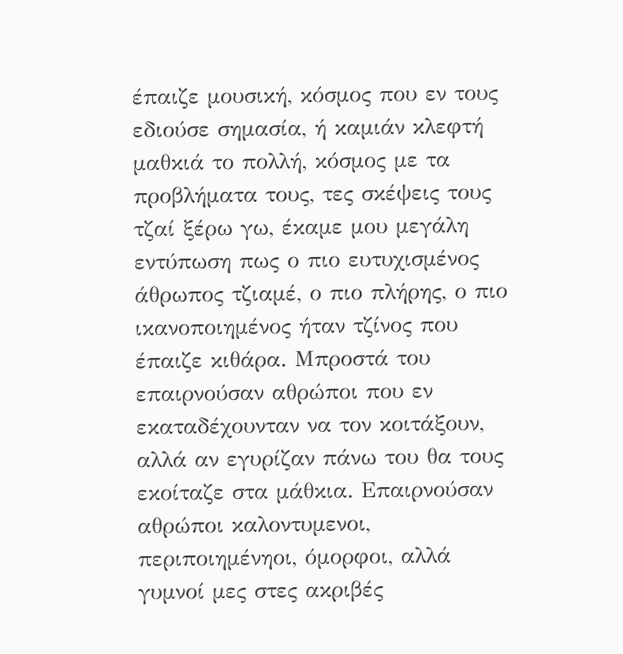έπαιζε μουσική, κόσμος που εν τους εδιούσε σημασία, ή καμιάν κλεφτή μαθκιά το πολλή, κόσμος με τα προβλήματα τους, τες σκέψεις τους τζαί ξέρω γω, έκαμε μου μεγάλη εντύπωση πως ο πιο ευτυχισμένος άθρωπος τζιαμέ, ο πιο πλήρης, ο πιο ικανοποιημένος ήταν τζίνος που έπαιζε κιθάρα. Μπροστά του επαιρνούσαν αθρώποι που εν εκαταδέχουνταν να τον κοιτάξουν, αλλά αν εγυρίζαν πάνω του θα τους εκοίταζε στα μάθκια. Επαιρνούσαν αθρώποι καλοντυμενοι, περιποιημένηοι, όμορφοι, αλλά γυμνοί μες στες ακριβές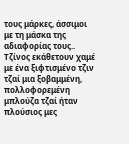τους μάρκες, άσσιμοι με τη μάσκα της αδιαφορίας τους.. Τζίνος εκάθετουν χαμέ με ένα ξιφτισμένο τζιν τζαί μια ξοβαμμένη, πολλοφορεμένη μπλούζα τζαί ήταν πλούσιος μες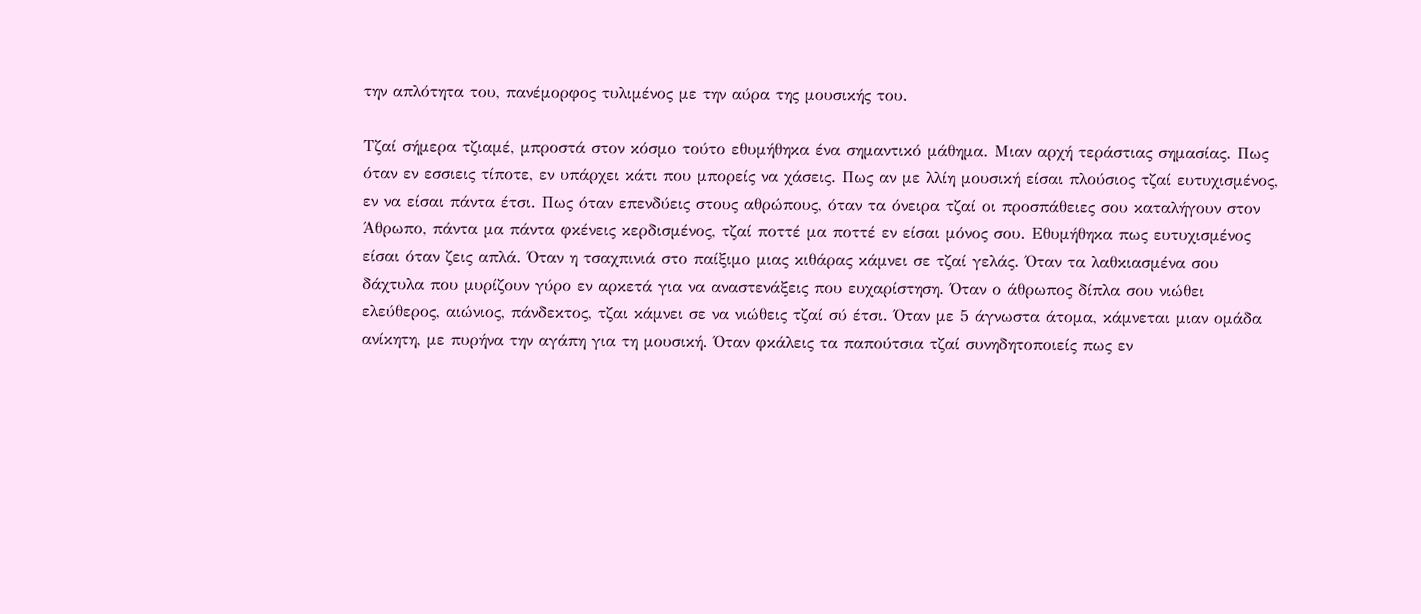την απλότητα του, πανέμορφος τυλιμένος με την αύρα της μουσικής του.

Τζαί σήμερα τζιαμέ, μπροστά στον κόσμο τούτο εθυμήθηκα ένα σημαντικό μάθημα. Μιαν αρχή τεράστιας σημασίας. Πως όταν εν εσσιεις τίποτε, εν υπάρχει κάτι που μπορείς να χάσεις. Πως αν με λλίη μουσική είσαι πλούσιος τζαί ευτυχισμένος, εν να είσαι πάντα έτσι. Πως όταν επενδύεις στους αθρώπους, όταν τα όνειρα τζαί οι προσπάθειες σου καταλήγουν στον Άθρωπο, πάντα μα πάντα φκένεις κερδισμένος, τζαί ποττέ μα ποττέ εν είσαι μόνος σου. Εθυμήθηκα πως ευτυχισμένος είσαι όταν ζεις απλά. Όταν η τσαχπινιά στο παίξιμο μιας κιθάρας κάμνει σε τζαί γελάς. Όταν τα λαθκιασμένα σου δάχτυλα που μυρίζουν γύρο εν αρκετά για να αναστενάξεις που ευχαρίστηση. Όταν ο άθρωπος δίπλα σου νιώθει ελεύθερος, αιώνιος, πάνδεκτος, τζαι κάμνει σε να νιώθεις τζαί σύ έτσι. Όταν με 5 άγνωστα άτομα, κάμνεται μιαν ομάδα ανίκητη, με πυρήνα την αγάπη για τη μουσική. Όταν φκάλεις τα παπούτσια τζαί συνηδητοποιείς πως εν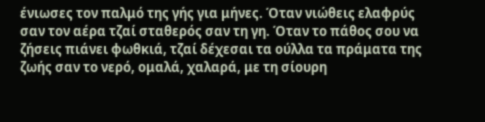ένιωσες τον παλμό της γής για μήνες. Όταν νιώθεις ελαφρύς σαν τον αέρα τζαί σταθερός σαν τη γη. Όταν το πάθος σου να ζήσεις πιάνει φωθκιά, τζαί δέχεσαι τα ούλλα τα πράματα της ζωής σαν το νερό, ομαλά, χαλαρά, με τη σίουρη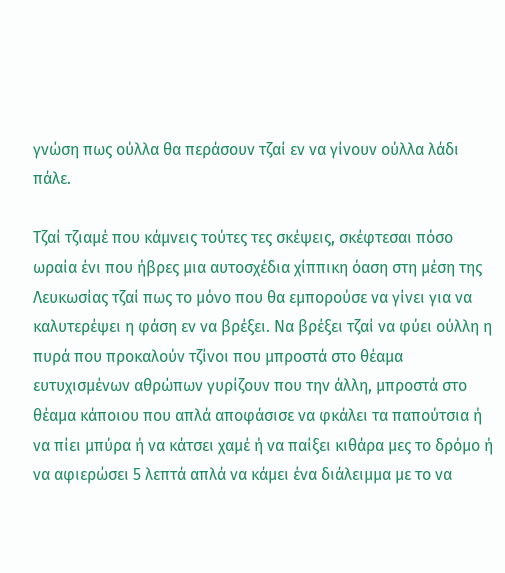γνώση πως ούλλα θα περάσουν τζαί εν να γίνουν ούλλα λάδι πάλε.

Τζαί τζιαμέ που κάμνεις τούτες τες σκέψεις, σκέφτεσαι πόσο ωραία ένι που ήβρες μια αυτοσχέδια χίππικη όαση στη μέση της Λευκωσίας τζαί πως το μόνο που θα εμπορούσε να γίνει για να καλυτερέψει η φάση εν να βρέξει. Να βρέξει τζαί να φύει ούλλη η πυρά που προκαλούν τζίνοι που μπροστά στο θέαμα ευτυχισμένων αθρώπων γυρίζουν που την άλλη, μπροστά στο θέαμα κάποιου που απλά αποφάσισε να φκάλει τα παπούτσια ή να πίει μπύρα ή να κάτσει χαμέ ή να παίξει κιθάρα μες το δρόμο ή να αφιερώσει 5 λεπτά απλά να κάμει ένα διάλειμμα με το να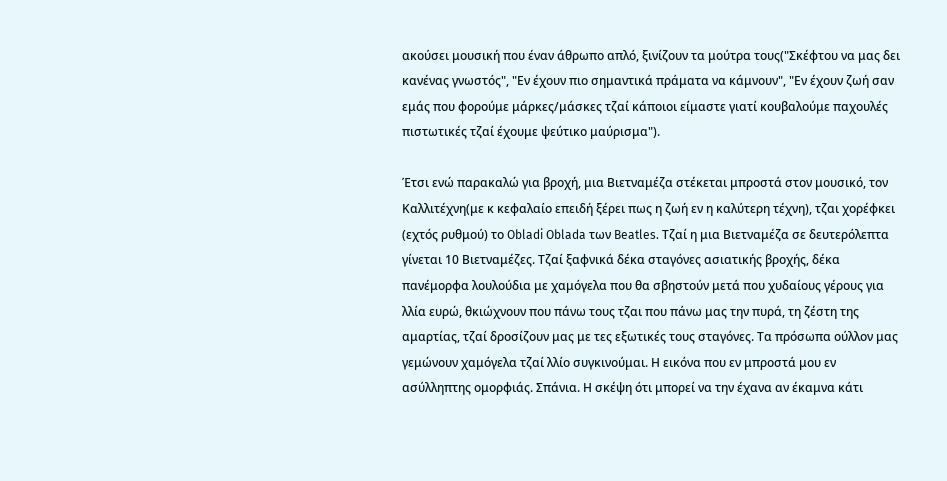ακούσει μουσική που έναν άθρωπο απλό, ξινίζουν τα μούτρα τους("Σκέφτου να μας δει κανένας γνωστός", "Εν έχουν πιο σημαντικά πράματα να κάμνουν", "Εν έχουν ζωή σαν εμάς που φορούμε μάρκες/μάσκες τζαί κάποιοι είμαστε γιατί κουβαλούμε παχουλές πιστωτικές τζαί έχουμε ψεύτικο μαύρισμα").

Έτσι ενώ παρακαλώ για βροχή, μια Βιετναμέζα στέκεται μπροστά στον μουσικό, τον Καλλιτέχνη(με κ κεφαλαίο επειδή ξέρει πως η ζωή εν η καλύτερη τέχνη), τζαι χορέφκει (εχτός ρυθμού) το Obladi Oblada των Beatles. Τζαί η μια Βιετναμέζα σε δευτερόλεπτα γίνεται 10 Βιετναμέζες. Τζαί ξαφνικά δέκα σταγόνες ασιατικής βροχής, δέκα πανέμορφα λουλούδια με χαμόγελα που θα σβηστούν μετά που χυδαίους γέρους για λλία ευρώ, θκιώχνουν που πάνω τους τζαι που πάνω μας την πυρά, τη ζέστη της αμαρτίας, τζαί δροσίζουν μας με τες εξωτικές τους σταγόνες. Τα πρόσωπα ούλλον μας γεμώνουν χαμόγελα τζαί λλίο συγκινούμαι. Η εικόνα που εν μπροστά μου εν ασύλληπτης ομορφιάς. Σπάνια. Η σκέψη ότι μπορεί να την έχανα αν έκαμνα κάτι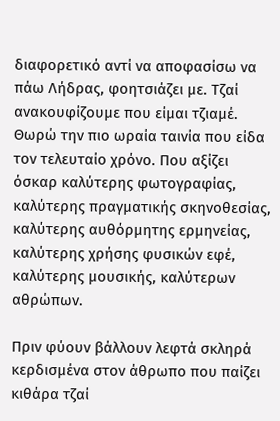διαφορετικό αντί να αποφασίσω να πάω Λήδρας, φοητσιάζει με. Τζαί ανακουφίζουμε που είμαι τζιαμέ. Θωρώ την πιο ωραία ταινία που είδα τον τελευταίο χρόνο. Που αξίζει όσκαρ καλύτερης φωτογραφίας, καλύτερης πραγματικής σκηνοθεσίας, καλύτερης αυθόρμητης ερμηνείας, καλύτερης χρήσης φυσικών εφέ, καλύτερης μουσικής, καλύτερων αθρώπων.

Πριν φύουν βάλλουν λεφτά σκληρά κερδισμένα στον άθρωπο που παίζει κιθάρα τζαί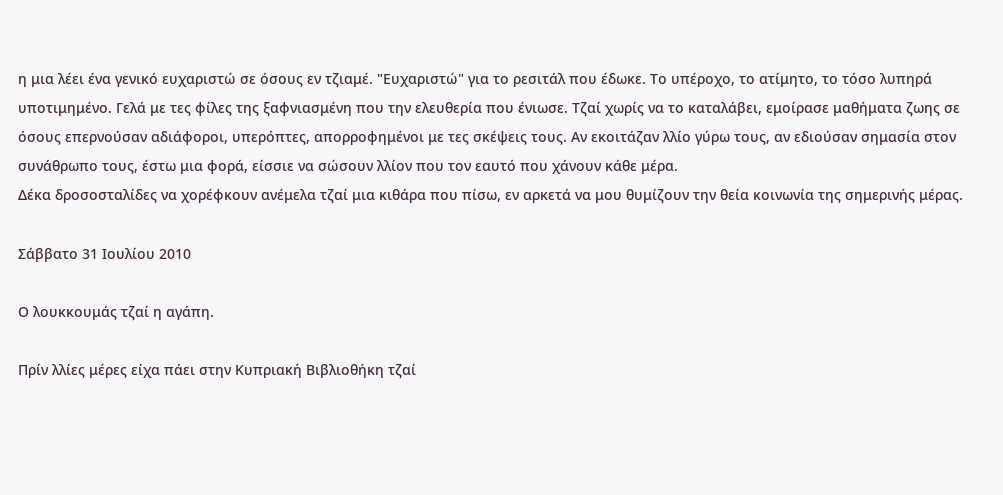η μια λέει ένα γενικό ευχαριστώ σε όσους εν τζιαμέ. "Ευχαριστώ" για το ρεσιτάλ που έδωκε. Το υπέροχο, το ατίμητο, το τόσο λυπηρά υποτιμημένο. Γελά με τες φίλες της ξαφνιασμένη που την ελευθερία που ένιωσε. Τζαί χωρίς να το καταλάβει, εμοίρασε μαθήματα ζωης σε όσους επερνούσαν αδιάφοροι, υπερόπτες, απορροφημένοι με τες σκέψεις τους. Αν εκοιτάζαν λλίο γύρω τους, αν εδιούσαν σημασία στον συνάθρωπο τους, έστω μια φορά, είσσιε να σώσουν λλίον που τον εαυτό που χάνουν κάθε μέρα.
Δέκα δροσοσταλίδες να χορέφκουν ανέμελα τζαί μια κιθάρα που πίσω, εν αρκετά να μου θυμίζουν την θεία κοινωνία της σημερινής μέρας.

Σάββατο 31 Ιουλίου 2010

Ο λουκκουμάς τζαί η αγάπη.

Πρίν λλίες μέρες είχα πάει στην Κυπριακή Βιβλιοθήκη τζαί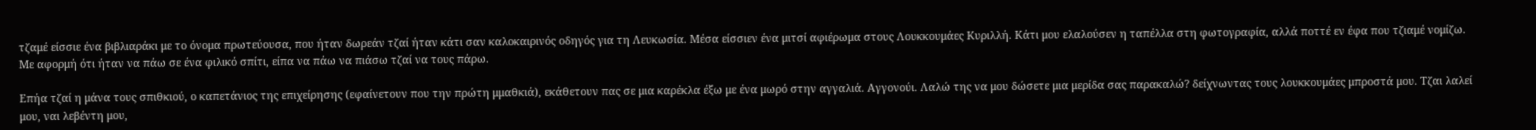τζαμέ είσσιε ένα βιβλιαράκι με το όνομα πρωτεύουσα, που ήταν δωρεάν τζαί ήταν κάτι σαν καλοκαιρινός οδηγός για τη Λευκωσία. Μέσα είσσιεν ένα μιτσί αφιέρωμα στους Λουκκουμάες Κυριλλή. Κάτι μου ελαλούσεν η ταπέλλα στη φωτογραφία, αλλά ποττέ εν έφα που τζιαμέ νομίζω. Με αφορμή ότι ήταν να πάω σε ένα φιλικό σπίτι, είπα να πάω να πιάσω τζαί να τους πάρω.

Επήα τζαί η μάνα τους σπιθκιού, ο καπετάνιος της επιχείρησης (εφαίνετουν που την πρώτη μμαθκιά), εκάθετουν πας σε μια καρέκλα έξω με ένα μωρό στην αγγαλιά. Αγγονούι. Λαλώ της να μου δώσετε μια μερίδα σας παρακαλώ? δείχνωντας τους λουκκουμάες μπροστά μου. Τζαι λαλεί μου, ναι λεβέντη μου,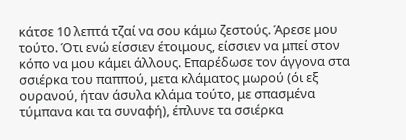κάτσε 10 λεπτά τζαί να σου κάμω ζεστούς. Άρεσε μου τούτο. Ότι ενώ είσσιεν έτοιμους, είσσιεν να μπεί στον κόπο να μου κάμει άλλους. Επαρέδωσε τον άγγονα στα σσιέρκα του παππού, μετα κλάματος μωρού (όι εξ ουρανού, ήταν άσυλα κλάμα τούτο, με σπασμένα τύμπανα και τα συναφή), έπλυνε τα σσιέρκα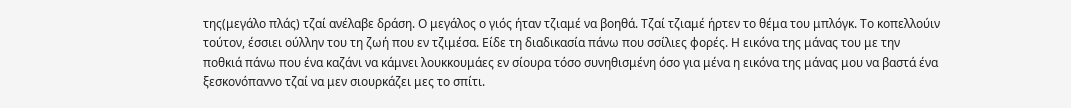της(μεγάλο πλάς) τζαί ανέλαβε δράση. Ο μεγάλος ο γιός ήταν τζιαμέ να βοηθά. Τζαί τζιαμέ ήρτεν το θέμα του μπλόγκ. Το κοπελλούιν τούτον, έσσιει ούλλην του τη ζωή που εν τζιμέσα. Είδε τη διαδικασία πάνω που σσίλιες φορές. Η εικόνα της μάνας του με την ποθκιά πάνω που ένα καζάνι να κάμνει λουκκουμάες εν σίουρα τόσο συνηθισμένη όσο για μένα η εικόνα της μάνας μου να βαστά ένα ξεσκονόπαννο τζαί να μεν σιουρκάζει μες το σπίτι.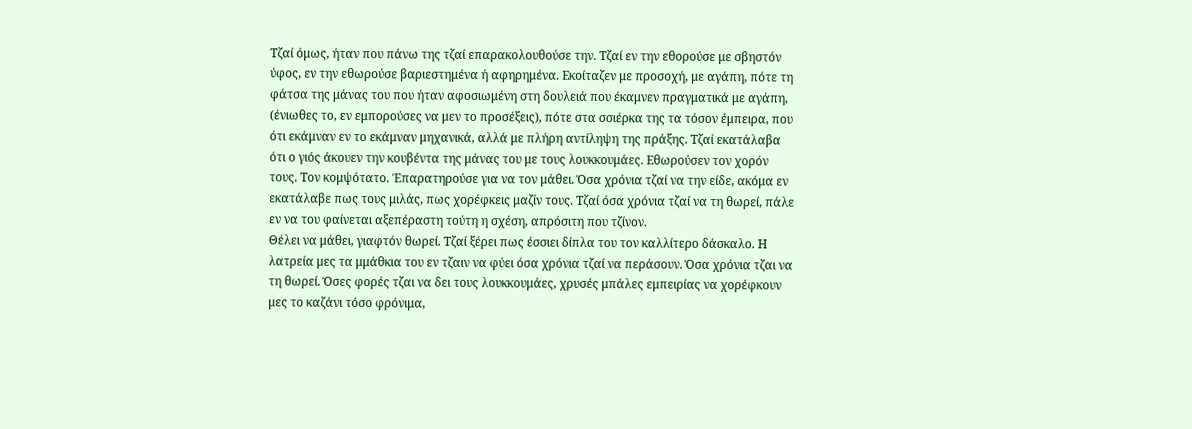Τζαί όμως, ήταν που πάνω της τζαί επαρακολουθούσε την. Τζαί εν την εθορούσε με σβηστόν ύφος, εν την εθωρούσε βαριεστημένα ή αφηρημένα. Εκοίταζεν με προσοχή, με αγάπη, πότε τη φάτσα της μάνας του που ήταν αφοσιωμένη στη δουλειά που έκαμνεν πραγματικά με αγάπη, (ένιωθες το, εν εμπορούσες να μεν το προσέξεις), πότε στα σσιέρκα της τα τόσον έμπειρα, που ότι εκάμναν εν το εκάμναν μηχανικά, αλλά με πλήρη αντίληψη της πράξης. Τζαί εκατάλαβα ότι ο γιός άκουεν την κουβέντα της μάνας του με τους λουκκουμάες. Εθωρούσεν τον χορόν τους. Τον κομψότατο. Έπαρατηρούσε για να τον μάθει. Όσα χρόνια τζαί να την είδε, ακόμα εν εκατάλαβε πως τους μιλάς, πως χορέφκεις μαζίν τους. Τζαί όσα χρόνια τζαί να τη θωρεί, πάλε εν να του φαίνεται αξεπέραστη τούτη η σχέση, απρόσιτη που τζίνον.
Θέλει να μάθει, γιαφτόν θωρεί. Τζαί ξέρει πως έσσιει δίπλα του τον καλλίτερο δάσκαλο. Η λατρεία μες τα μμάθκια του εν τζαιν να φύει όσα χρόνια τζαί να περάσουν. Όσα χρόνια τζαι να τη θωρεί. Όσες φορές τζαι να δει τους λουκκουμάες, χρυσές μπάλες εμπειρίας να χορέφκουν μες το καζάνι τόσο φρόνιμα,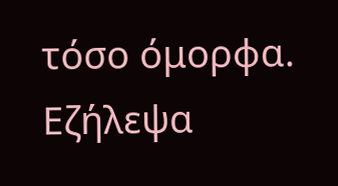τόσο όμορφα.
Εζήλεψα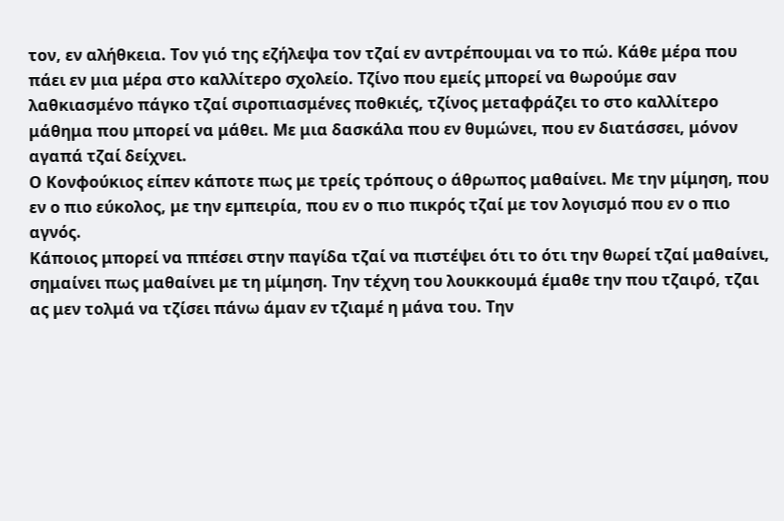τον, εν αλήθκεια. Τον γιό της εζήλεψα τον τζαί εν αντρέπουμαι να το πώ. Κάθε μέρα που πάει εν μια μέρα στο καλλίτερο σχολείο. Τζίνο που εμείς μπορεί να θωρούμε σαν λαθκιασμένο πάγκο τζαί σιροπιασμένες ποθκιές, τζίνος μεταφράζει το στο καλλίτερο μάθημα που μπορεί να μάθει. Με μια δασκάλα που εν θυμώνει, που εν διατάσσει, μόνον αγαπά τζαί δείχνει.
Ο Κονφούκιος είπεν κάποτε πως με τρείς τρόπους ο άθρωπος μαθαίνει. Με την μίμηση, που εν ο πιο εύκολος, με την εμπειρία, που εν ο πιο πικρός τζαί με τον λογισμό που εν ο πιο αγνός.
Κάποιος μπορεί να ππέσει στην παγίδα τζαί να πιστέψει ότι το ότι την θωρεί τζαί μαθαίνει, σημαίνει πως μαθαίνει με τη μίμηση. Την τέχνη του λουκκουμά έμαθε την που τζαιρό, τζαι ας μεν τολμά να τζίσει πάνω άμαν εν τζιαμέ η μάνα του. Την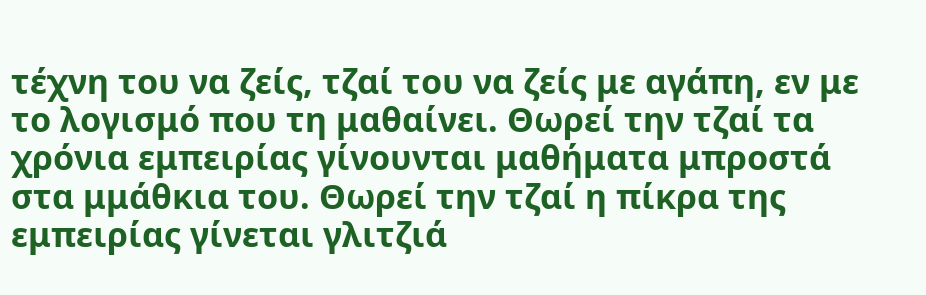τέχνη του να ζείς, τζαί του να ζείς με αγάπη, εν με το λογισμό που τη μαθαίνει. Θωρεί την τζαί τα χρόνια εμπειρίας γίνουνται μαθήματα μπροστά στα μμάθκια του. Θωρεί την τζαί η πίκρα της εμπειρίας γίνεται γλιτζιά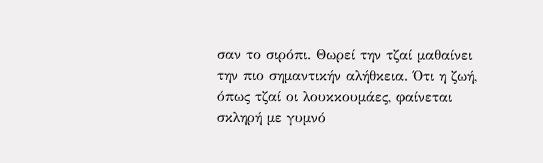σαν το σιρόπι. Θωρεί την τζαί μαθαίνει την πιο σημαντικήν αλήθκεια. Ότι η ζωή, όπως τζαί οι λουκκουμάες, φαίνεται σκληρή με γυμνό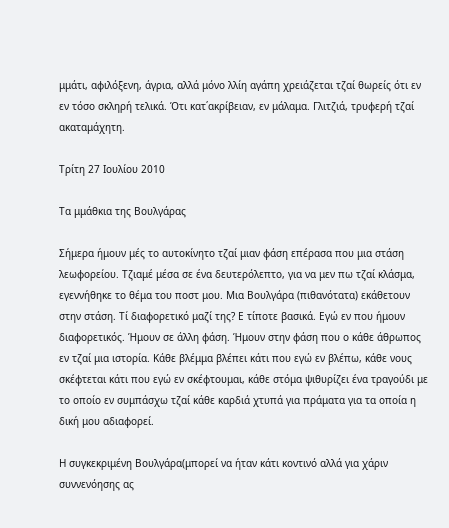μμάτι, αφιλόξενη, άγρια, αλλά μόνο λλίη αγάπη χρειάζεται τζαί θωρείς ότι εν εν τόσο σκληρή τελικά. Ότι κατ΄ακρίβειαν, εν μάλαμα. Γλιτζιά, τρυφερή τζαί ακαταμάχητη.

Τρίτη 27 Ιουλίου 2010

Τα μμάθκια της Βουλγάρας

Σήμερα ήμουν μές το αυτοκίνητο τζαί μιαν φάση επέρασα που μια στάση λεωφορείου. Τζιαμέ μέσα σε ένα δευτερόλεπτο, για να μεν πω τζαί κλάσμα, εγεννήθηκε το θέμα του ποστ μου. Μια Βουλγάρα (πιθανότατα) εκάθετουν στην στάση. Τί διαφορετικό μαζί της? Ε τίποτε βασικά. Εγώ εν που ήμουν διαφορετικός. Ήμουν σε άλλη φάση. Ήμουν στην φάση που ο κάθε άθρωπος εν τζαί μια ιστορία. Κάθε βλέμμα βλέπει κάτι που εγώ εν βλέπω, κάθε νους σκέφτεται κάτι που εγώ εν σκέφτουμαι, κάθε στόμα ψιθυρίζει ένα τραγούδι με το οποίο εν συμπάσχω τζαί κάθε καρδιά χτυπά για πράματα για τα οποία η δική μου αδιαφορεί.

Η συγκεκριμένη Βουλγάρα(μπορεί να ήταν κάτι κοντινό αλλά για χάριν συννενόησης ας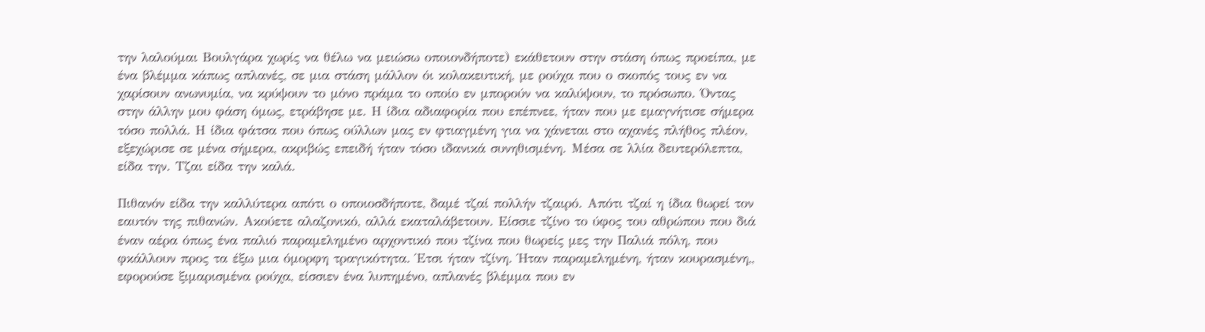την λαλούμαι Βουλγάρα χωρίς να θέλω να μειώσω οποιονδήποτε) εκάθετουν στην στάση όπως προείπα, με ένα βλέμμα κάπως απλανές, σε μια στάση μάλλον όι κολακευτική, με ρούχα που ο σκοπός τους εν να χαρίσουν ανωνυμία, να κρύψουν το μόνο πράμα το οποίο εν μπορούν να καλύψουν, το πρόσωπο. Όντας στην άλλην μου φάση όμως, ετράβησε με. Η ίδια αδιαφορία που επέπνεε, ήταν που με εμαγνήτισε σήμερα τόσο πολλά. Η ίδια φάτσα που όπως ούλλων μας εν φτιαγμένη για να χάνεται στο αχανές πλήθος πλέον, εξεχώρισε σε μένα σήμερα, ακριβώς επειδή ήταν τόσο ιδανικά συνηθισμένη. Μέσα σε λλία δευτερόλεπτα, είδα την. Τζαι είδα την καλά.

Πιθανόν είδα την καλλύτερα απότι ο οποιοσδήποτε, δαμέ τζαί πολλήν τζαιρό. Απότι τζαί η ίδια θωρεί τον εαυτόν της πιθανών. Ακούετε αλαζονικό, αλλά εκαταλάβετουν. Είσσιε τζίνο το ύφος του αθρώπου που διά έναν αέρα όπως ένα παλιό παραμελημένο αρχοντικό που τζίνα που θωρείς μες την Παλιά πόλη, που φκάλλουν προς τα έξω μια όμορφη τραγικότητα. Έτσι ήταν τζίνη. Ήταν παραμελημένη, ήταν κουρασμένη,, εφορούσε ξιμαρισμένα ρούχα, είσσιεν ένα λυπημένο, απλανές βλέμμα που εν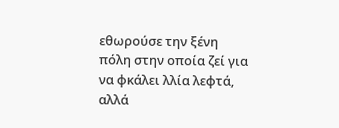εθωρούσε την ξένη πόλη στην οποία ζεί για να φκάλει λλία λεφτά, αλλά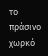το πράσινο χωρκό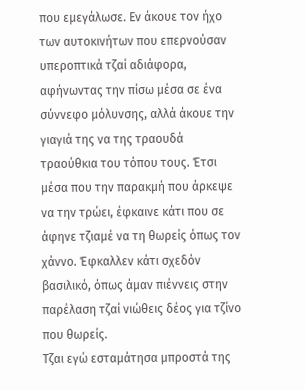που εμεγάλωσε. Εν άκουε τον ήχο των αυτοκινήτων που επερνούσαν υπεροπτικά τζαί αδιάφορα, αφήνωντας την πίσω μέσα σε ένα σύννεφο μόλυνσης, αλλά άκουε την γιαγιά της να της τραουδά τραούθκια του τόπου τους. Έτσι μέσα που την παρακμή που άρκεψε να την τρώει, έφκαινε κάτι που σε άφηνε τζιαμέ να τη θωρείς όπως τον χάννο. Έφκαλλεν κάτι σχεδόν βασιλικό, όπως άμαν πιέννεις στην παρέλαση τζαί νιώθεις δέος για τζίνο που θωρείς.
Τζαι εγώ εσταμάτησα μπροστά της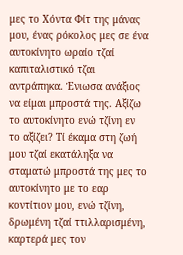μες το Χόντα Φίτ της μάνας μου, ένας ρόκολος μες σε ένα αυτοκίνητο ωραίο τζαί καπιταλιστικό τζαι αντράπηκα. Ένιωσα ανάξιος να είμαι μπροστά της. Αξίζω το αυτοκίνητο ενώ τζίνη εν το αξίζει? Τί έκαμα στη ζωή μου τζαί εκατάληξα να σταματώ μπροστά της μες το αυτοκίνητο με το εαρ κοντίτιον μου, ενώ τζίνη, δρωμένη τζαί ττιλλαρισμένη, καρτερά μες τον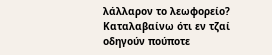λάλλαρον το λεωφορείο? Καταλαβαίνω ότι εν τζαί οδηγούν πούποτε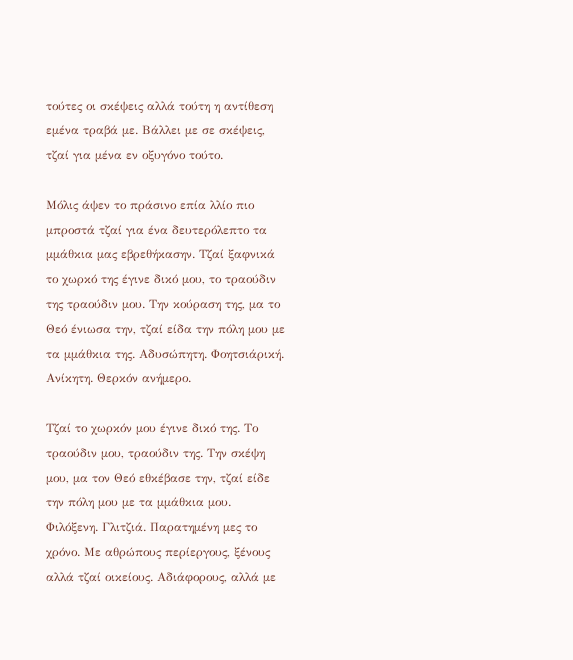τούτες οι σκέψεις αλλά τούτη η αντίθεση εμένα τραβά με. Βάλλει με σε σκέψεις, τζαί για μένα εν οξυγόνο τούτο.

Μόλις άψεν το πράσινο επία λλίο πιο μπροστά τζαί για ένα δευτερόλεπτο τα μμάθκια μας εβρεθήκασην. Τζαί ξαφνικά το χωρκό της έγινε δικό μου, το τραούδιν της τραούδιν μου. Την κούραση της, μα το Θεό ένιωσα την, τζαί είδα την πόλη μου με τα μμάθκια της. Αδυσώπητη. Φοητσιάρική. Ανίκητη. Θερκόν ανήμερο.

Τζαί το χωρκόν μου έγινε δικό της. Το τραούδιν μου, τραούδιν της. Την σκέψη μου, μα τον Θεό εθκέβασε την, τζαί είδε την πόλη μου με τα μμάθκια μου. Φιλόξενη. Γλιτζιά. Παρατημένη μες το χρόνο. Με αθρώπους περίεργους, ξένους αλλά τζαί οικείους. Αδιάφορους, αλλά με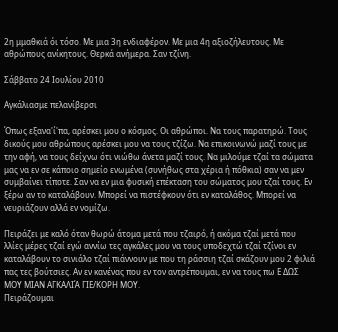2η μμαθκιά όι τόσο. Με μια 3η ενδιαφέρον. Με μια 4η αξιοζήλευτους. Με αθρώπους ανίκητους. Θερκά ανήμερα. Σαν τζίνη.

Σάββατο 24 Ιουλίου 2010

Αγκάλιασμε πελανίβερσι

Όπως εξανα'ί'πα, αρέσκει μου ο κόσμος. Οι αθρώποι. Να τους παρατηρώ. Τους δικούς μου αθρώπους αρέσκει μου να τους τζίζω. Να επικοινωνώ μαζί τους με την αφή, να τους δείχνω ότι νιώθω άνετα μαζί τους. Να μιλούμε τζαί τα σώματα μας να εν σε κάποιο σημείο ενωμένα (συνήθως στα χέρια ή πόθκια) σαν να μεν συμβαίνει τίποτε. Σαν να εν μια φυσική επέκταση του σώματος μου τζαί τους. Εν ξέρω αν το καταλάβουν. Μπορεί να πιστέφκουν ότι εν καταλάθος. Μπορεί να νευριάζουν αλλά εν νομίζω.

Πειράζει με καλό όταν θωρώ άτομα μετά που τζαιρό, ή ακόμα τζαί μετά που λλίες μέρες τζαί εγώ αννίω τες αγκάλες μου να τους υποδεχτώ τζαί τζίνοι εν καταλάβουν το σινιάλο τζαί πιάννουν με που τη ράσσιη τζαί σκάζουν μου 2 φιλιά πας τες βούτσιες. Αν εν κανένας που εν τον αντρέπουμαι, εν να τους πω Ε ΔΩΣ ΜΟΥ ΜΙΑΝ ΑΓΚΑΛΙΆ ΓΙΕ/ΚΟΡΗ ΜΟΥ.
Πειράζουμαι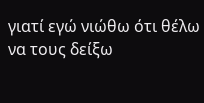γιατί εγώ νιώθω ότι θέλω να τους δείξω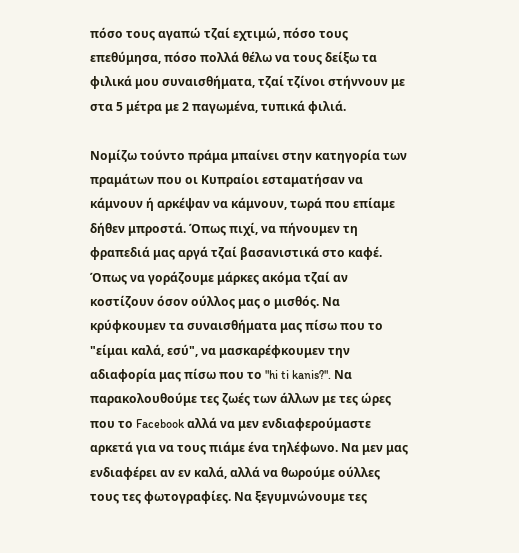πόσο τους αγαπώ τζαί εχτιμώ, πόσο τους επεθύμησα, πόσο πολλά θέλω να τους δείξω τα φιλικά μου συναισθήματα, τζαί τζίνοι στήννουν με στα 5 μέτρα με 2 παγωμένα, τυπικά φιλιά.

Νομίζω τούντο πράμα μπαίνει στην κατηγορία των πραμάτων που οι Κυπραίοι εσταματήσαν να κάμνουν ή αρκέψαν να κάμνουν, τωρά που επίαμε δήθεν μπροστά. Όπως πιχί, να πήνουμεν τη φραπεδιά μας αργά τζαί βασανιστικά στο καφέ. Όπως να γοράζουμε μάρκες ακόμα τζαί αν κοστίζουν όσον ούλλος μας ο μισθός. Να κρύφκουμεν τα συναισθήματα μας πίσω που το "είμαι καλά, εσύ", να μασκαρέφκουμεν την αδιαφορία μας πίσω που το "hi ti kanis?". Να παρακολουθούμε τες ζωές των άλλων με τες ώρες που το Facebook αλλά να μεν ενδιαφερούμαστε αρκετά για να τους πιάμε ένα τηλέφωνο. Να μεν μας ενδιαφέρει αν εν καλά, αλλά να θωρούμε ούλλες τους τες φωτογραφίες. Να ξεγυμνώνουμε τες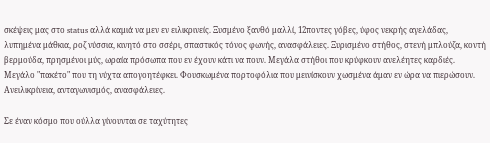σκέψεις μας στο status αλλά καμιά να μεν εν ειλικρινείς. Ξυσμένο ξανθό μαλλί, 12ποντες γόβες, ύφος νεκρής αγελάδας, λυπημένα μάθκια, ροζ νύσσια, κινητό στο σσέρι, σπαστικός τόνος φωνής, ανασφάλειες. Ξυρισμένο στήθος, στενή μπλούζα, κοντή βερμούδα, πρησμένοι μύς, ωραία πρόσωπα που εν έχουν κάτι να πουν. Μεγάλα στήθοι που κρύφκουν ανελέητες καρδιές. Μεγάλο "πακέτο" που τη νύχτα απογοητέφκει. Φουσκωμένα πορτοφόλια που μεινίσκουν χωσμένα άμαν εν ώρα να πιερώσουν. Ανειλικρίνεια, ανταγωνισμός, ανασφάλειες.

Σε έναν κόσμο που ούλλα γίνουνται σε ταχύτητες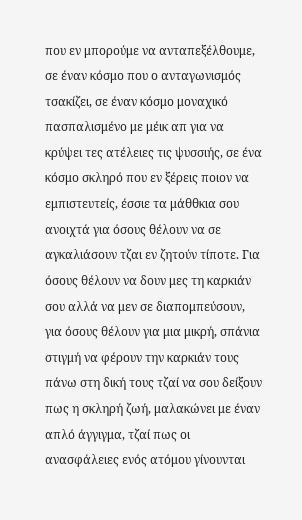που εν μπορούμε να ανταπεξέλθουμε, σε έναν κόσμο που ο ανταγωνισμός τσακίζει, σε έναν κόσμο μοναχικό πασπαλισμένο με μέικ απ για να κρύψει τες ατέλειες τις ψυσσιής, σε ένα κόσμο σκληρό που εν ξέρεις ποιον να εμπιστευτείς, έσσιε τα μάθθκια σου ανοιχτά για όσους θέλουν να σε αγκαλιάσουν τζαι εν ζητούν τίποτε. Για όσους θέλουν να δουν μες τη καρκιάν σου αλλά να μεν σε διαπομπεύσουν, για όσους θέλουν για μια μικρή, σπάνια στιγμή να φέρουν την καρκιάν τους πάνω στη δική τους τζαί να σου δείξουν πως η σκληρή ζωή, μαλακώνει με έναν απλό άγγιγμα, τζαί πως οι ανασφάλειες ενός ατόμου γίνουνται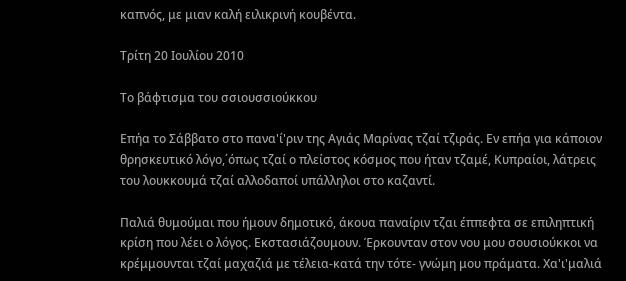καπνός, με μιαν καλή ειλικρινή κουβέντα.

Τρίτη 20 Ιουλίου 2010

Το βάφτισμα του σσιουσσιούκκου

Επήα το Σάββατο στο πανα'ί'ριν της Αγιάς Μαρίνας τζαί τζιράς. Εν επήα για κάποιον θρησκευτικό λόγο,΄όπως τζαί ο πλείστος κόσμος που ήταν τζαμέ, Κυπραίοι, λάτρεις του λουκκουμά τζαί αλλοδαποί υπάλληλοι στο καζαντί.

Παλιά θυμούμαι που ήμουν δημοτικό, άκουα παναίριν τζαι έππεφτα σε επιληπτική κρίση που λέει ο λόγος. Εκστασιάζουμουν. Έρκουνταν στον νου μου σουσιούκκοι να κρέμμουνται τζαί μαχαζιά με τέλεια-κατά την τότε- γνώμη μου πράματα. Χα'ι'μαλιά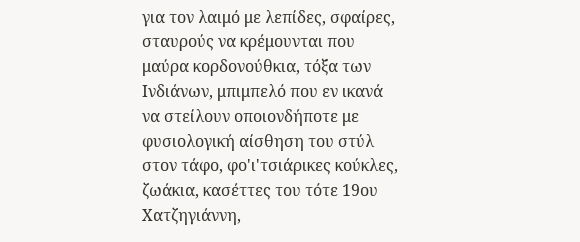για τον λαιμό με λεπίδες, σφαίρες, σταυρούς να κρέμουνται που μαύρα κορδονούθκια, τόξα των Ινδιάνων, μπιμπελό που εν ικανά να στείλουν οποιονδήποτε με φυσιολογική αίσθηση του στύλ στον τάφο, φο'ι'τσιάρικες κούκλες, ζωάκια, κασέττες του τότε 19ου Χατζηγιάννη,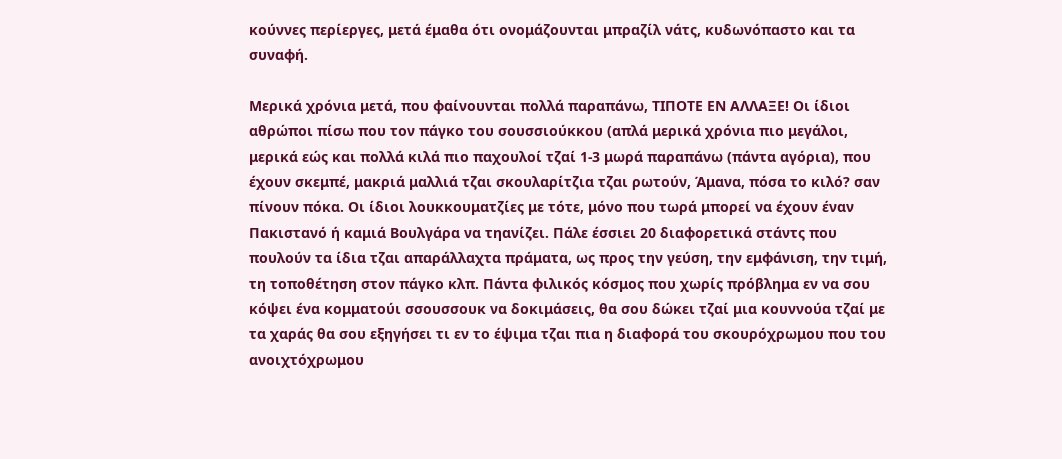κούννες περίεργες, μετά έμαθα ότι ονομάζουνται μπραζίλ νάτς, κυδωνόπαστο και τα συναφή.

Μερικά χρόνια μετά, που φαίνουνται πολλά παραπάνω, ΤΙΠΟΤΕ ΕΝ ΑΛΛΑΞΕ! Οι ίδιοι αθρώποι πίσω που τον πάγκο του σουσσιούκκου (απλά μερικά χρόνια πιο μεγάλοι, μερικά εώς και πολλά κιλά πιο παχουλοί τζαί 1-3 μωρά παραπάνω (πάντα αγόρια), που έχουν σκεμπέ, μακριά μαλλιά τζαι σκουλαρίτζια τζαι ρωτούν, Άμανα, πόσα το κιλό? σαν πίνουν πόκα. Οι ίδιοι λουκκουματζίες με τότε, μόνο που τωρά μπορεί να έχουν έναν Πακιστανό ή καμιά Βουλγάρα να τηανίζει. Πάλε έσσιει 20 διαφορετικά στάντς που πουλούν τα ίδια τζαι απαράλλαχτα πράματα, ως προς την γεύση, την εμφάνιση, την τιμή, τη τοποθέτηση στον πάγκο κλπ. Πάντα φιλικός κόσμος που χωρίς πρόβλημα εν να σου κόψει ένα κομματούι σσουσσουκ να δοκιμάσεις, θα σου δώκει τζαί μια κουννούα τζαί με τα χαράς θα σου εξηγήσει τι εν το έψιμα τζαι πια η διαφορά του σκουρόχρωμου που του ανοιχτόχρωμου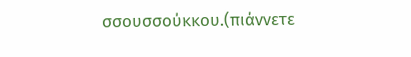σσουσσούκκου.(πιάννετε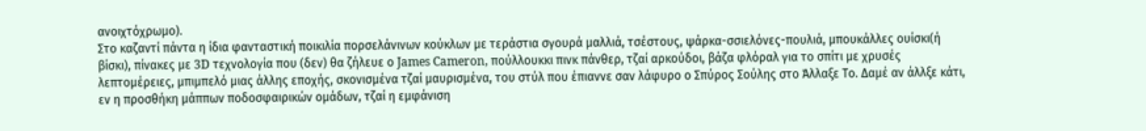ανοιχτόχρωμο).
Στο καζαντί πάντα η ίδια φανταστική ποικιλία πορσελάνινων κούκλων με τεράστια σγουρά μαλλιά, τσέστους, ψάρκα-σσιελόνες-πουλιά, μπουκάλλες ουίσκι(ή βίσκι), πίνακες με 3D τεχνολογία που (δεν) θα ζήλευε ο James Cameron, πούλλουκκι πινκ πάνθερ, τζαί αρκούδοι, βάζα φλόραλ για το σπίτι με χρυσές λεπτομέρειες, μπιμπελό μιας άλλης εποχής, σκονισμένα τζαί μαυρισμένα, του στύλ που έπιαννε σαν λάφυρο ο Σπύρος Σούλης στο Άλλαξε Το. Δαμέ αν άλλξε κάτι, εν η προσθήκη μάππων ποδοσφαιρικών ομάδων, τζαί η εμφάνιση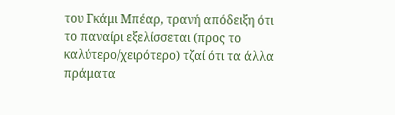του Γκάμι Μπέαρ, τρανή απόδειξη ότι το παναίρι εξελίσσεται (προς το καλύτερο/χειρότερο) τζαί ότι τα άλλα πράματα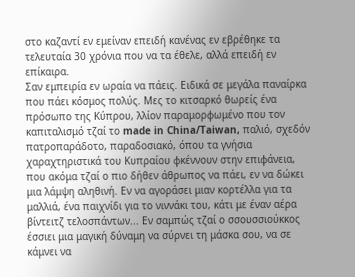στο καζαντί εν εμείναν επειδή κανένας εν εβρέθηκε τα τελευταία 30 χρόνια που να τα έθελε, αλλά επειδή εν επίκαιρα.
Σαν εμπειρία εν ωραία να πάεις. Ειδικά σε μεγάλα παναίρκα που πάει κόσμος πολύς. Μες το κιτσαρκό θωρείς ένα πρόσωπο της Κύπρου, λλίον παραμορφωμένο που τον καπιταλισμό τζαί το made in China/Taiwan, παλιό, σχεδόν πατροπαράδοτο, παραδοσιακό, όπου τα γνήσια χαραχτηριστικά του Κυπραίου φκέννουν στην επιφάνεια, που ακόμα τζαί ο πιο δήθεν άθρωπος να πάει, εν να δώκει μια λάμψη αληθινή. Εν να αγοράσει μιαν κορτέλλα για τα μαλλιά, ένα παιχνίδι για το νιννάκι του, κάτι με έναν αέρα βίντειτζ τελοσπάντων... Εν σαμπώς τζαί ο σσουσσιούκκος έσσιει μια μαγική δύναμη να σύρνει τη μάσκα σου, να σε κάμνει να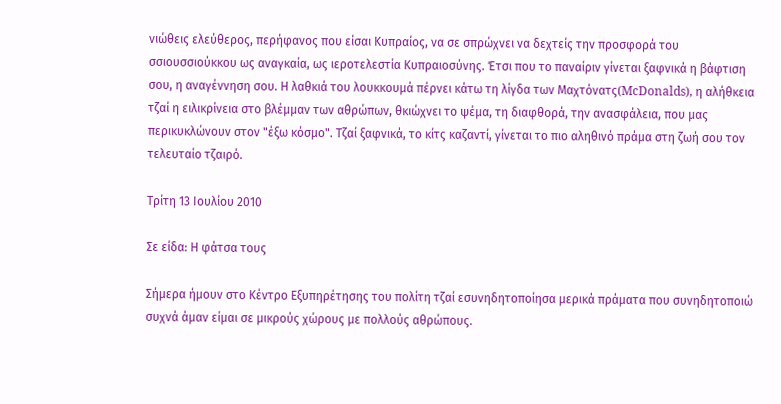νιώθεις ελεύθερος, περήφανος που είσαι Κυπραίος, να σε σπρώχνει να δεχτείς την προσφορά του σσιουσσιούκκου ως αναγκαία, ως ιεροτελεστία Κυπραιοσύνης. Έτσι που το παναίριν γίνεται ξαφνικά η βάφτιση σου, η αναγέννηση σου. Η λαθκιά του λουκκουμά πέρνει κάτω τη λίγδα των Μαχτόνατς(McDonalds), η αλήθκεια τζαί η ειλικρίνεια στο βλέμμαν των αθρώπων, θκιώχνει το ψέμα, τη διαφθορά, την ανασφάλεια, που μας περικυκλώνουν στον "έξω κόσμο". Τζαί ξαφνικά, το κίτς καζαντί, γίνεται το πιο αληθινό πράμα στη ζωή σου τον τελευταίο τζαιρό.

Τρίτη 13 Ιουλίου 2010

Σε είδα: Η φάτσα τους

Σήμερα ήμουν στο Κέντρο Εξυπηρέτησης του πολίτη τζαί εσυνηδητοποίησα μερικά πράματα που συνηδητοποιώ συχνά άμαν είμαι σε μικρούς χώρους με πολλούς αθρώπους.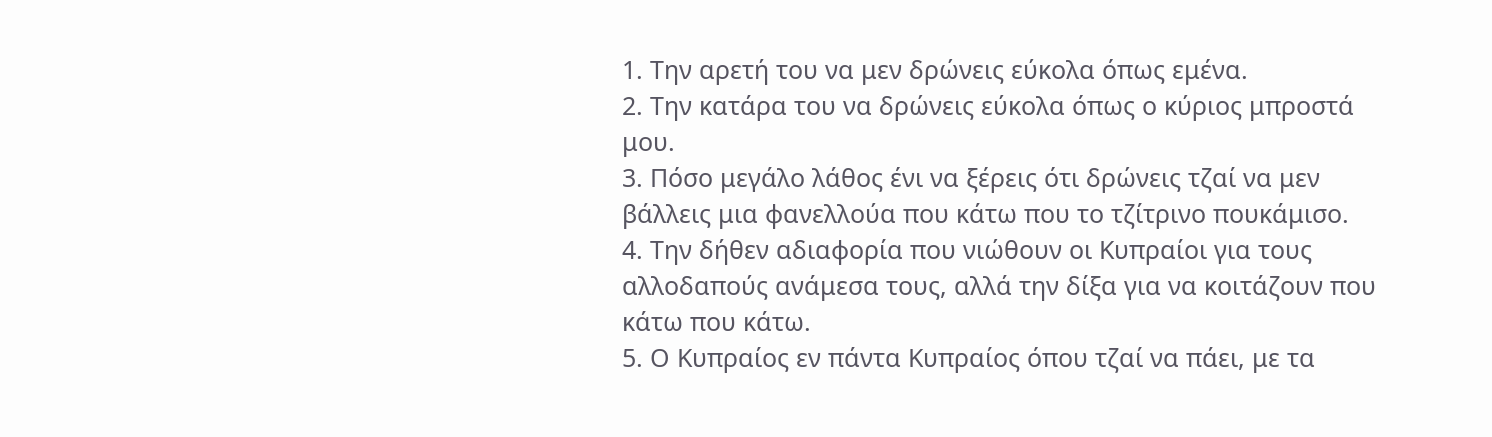1. Την αρετή του να μεν δρώνεις εύκολα όπως εμένα.
2. Την κατάρα του να δρώνεις εύκολα όπως ο κύριος μπροστά μου.
3. Πόσο μεγάλο λάθος ένι να ξέρεις ότι δρώνεις τζαί να μεν βάλλεις μια φανελλούα που κάτω που το τζίτρινο πουκάμισο.
4. Την δήθεν αδιαφορία που νιώθουν οι Κυπραίοι για τους αλλοδαπούς ανάμεσα τους, αλλά την δίξα για να κοιτάζουν που κάτω που κάτω.
5. Ο Κυπραίος εν πάντα Κυπραίος όπου τζαί να πάει, με τα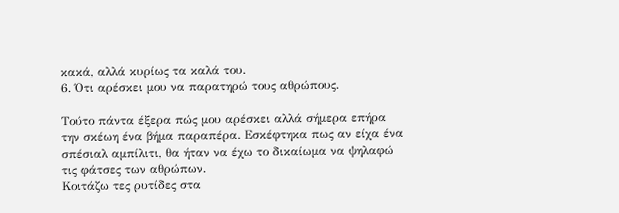κακά, αλλά κυρίως τα καλά του.
6. Ότι αρέσκει μου να παρατηρώ τους αθρώπους.

Τούτο πάντα έξερα πώς μου αρέσκει αλλά σήμερα επήρα την σκέωη ένα βήμα παραπέρα. Εσκέφτηκα πως αν είχα ένα σπέσιαλ αμπίλιτι, θα ήταν να έχω το δικαίωμα να ψηλαφώ τις φάτσες των αθρώπων.
Κοιτάζω τες ρυτίδες στα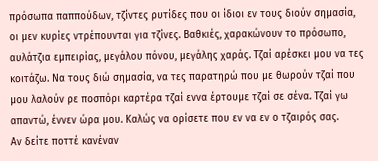πρόσωπα παππούδων, τζίντες ρυτίδες που οι ίδιοι εν τους διούν σημασία, οι μεν κυρίες ντρέπουνται για τζίνες. Βαθκιές, χαρακώνουν το πρόσωπο, αυλάτζια εμπειρίας, μεγάλου πόνου, μεγάλης χαράς. Τζαί αρέσκει μου να τες κοιτάζω. Να τους διώ σημασία, να τες παρατηρώ που με θωρούν τζαί που μου λαλούν ρε ποσπόρι καρτέρα τζαί εννα έρτουμε τζαί σε σένα. Τζαί γω απαντώ, έννεν ώρα μου. Καλώς να ορίσετε που εν να εν ο τζαιρός σας.
Αν δείτε ποττέ κανέναν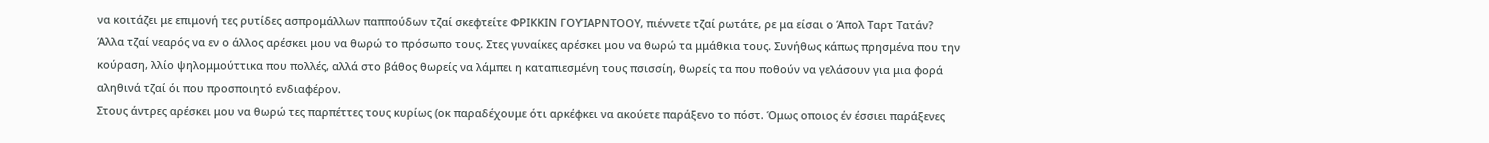να κοιτάζει με επιμονή τες ρυτίδες ασπρομάλλων παππούδων τζαί σκεφτείτε ΦΡΙΚΚΙΝ ΓΟΥΊΑΡΝΤΟΟΥ, πιέννετε τζαί ρωτάτε, ρε μα είσαι ο Άπολ Ταρτ Τατάν?
Άλλα τζαί νεαρός να εν ο άλλος αρέσκει μου να θωρώ το πρόσωπο τους. Στες γυναίκες αρέσκει μου να θωρώ τα μμάθκια τους. Συνήθως κάπως πρησμένα που την κούραση, λλίο ψηλομμούττικα που πολλές, αλλά στο βάθος θωρείς να λάμπει η καταπιεσμένη τους πσισσίη, θωρείς τα που ποθούν να γελάσουν για μια φορά αληθινά τζαί όι που προσποιητό ενδιαφέρον.
Στους άντρες αρέσκει μου να θωρώ τες παρπέττες τους κυρίως (οκ παραδέχουμε ότι αρκέφκει να ακούετε παράξενο το πόστ. Όμως οποιος έν έσσιει παράξενες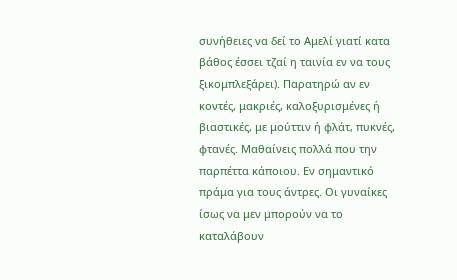συνήθειες να δεί το Αμελί γιατί κατα βάθος έσσει τζαί η ταινία εν να τους ξικομπλεξάρει). Παρατηρώ αν εν κοντές, μακριές, καλοξυρισμένες ή βιαστικές, με μούττιν ή φλάτ, πυκνές, φτανές. Μαθαίνεις πολλά που την παρπέττα κάποιου. Εν σημαντικό πράμα για τους άντρες. Οι γυναίκες ίσως να μεν μπορούν να το καταλάβουν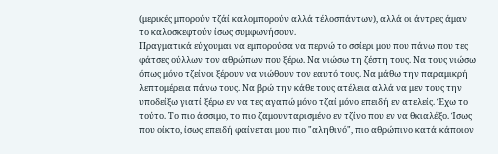(μερικές μπορούν τζάί καλομπορούν αλλά τέλοσπάντων), αλλά οι άντρες άμαν το καλοσκεφτούν ίσως συμφωνήσουν.
Πραγματικά εύχουμαι να εμπορούσα να περνώ το σσίερι μου που πάνω που τες φάτσες ούλλων τον αθρώπων που ξέρω. Να νιώσω τη ζέστη τους. Να τους νιώσω όπως μόνο τζείνοι ξέρουν να νιώθουν τον εαυτό τους. Να μάθω την παραμικρή λεπτομέρεια πάνω τους. Να βρώ την κάθε τους ατέλεια αλλά να μεν τους την υποδείξω γιατί ξέρω εν να τες αγαπώ μόνο τζαί μόνο επειδή εν ατελείς. Έχω το τούτο. Το πιο άσσιμο, το πιο ζαμουνταρισμένο εν τζίνο που εν να θκιαλέξο. Ίσως που οίκτο, ίσως επειδή φαίνεται μου πιο "αληθινό", πιο αθρώπινο κατά κάποιον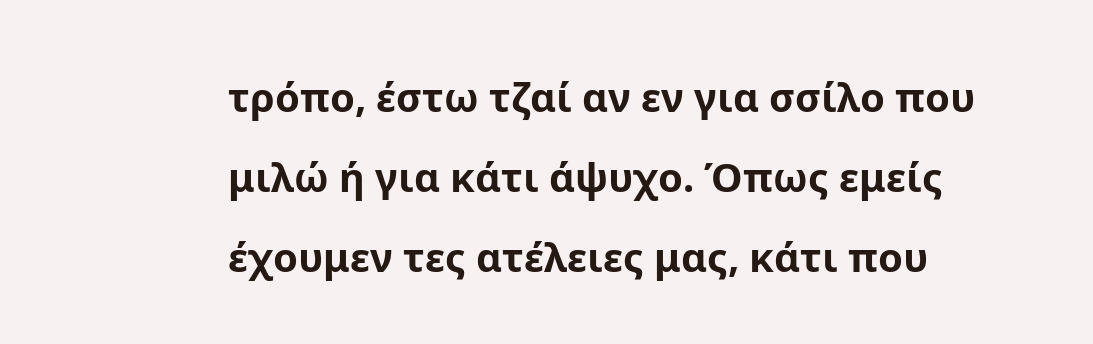τρόπο, έστω τζαί αν εν για σσίλο που μιλώ ή για κάτι άψυχο. Όπως εμείς έχουμεν τες ατέλειες μας, κάτι που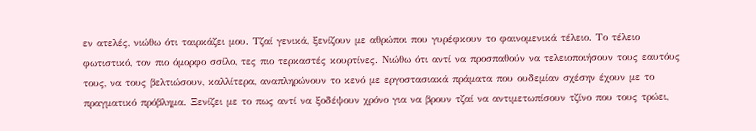εν ατελές, νιώθω ότι ταιρκάζει μου. Τζαί γενικά, ξενίζουν με αθρώποι που γυρέφκουν το φαινομενικά τέλειο. Το τέλειο φωτιστικό, τον πιο όμορφο σσίλο, τες πιο τερκαστές κουρτίνες. Νιώθω ότι αντί να προσπαθούν να τελειοποιήσουν τους εαυτόυς τους, να τους βελτιώσουν, καλλίτερα, αναπληρώνουν το κενό με εργοστασιακά πράματα που ουδεμίαν σχέσην έχουν με το πραγματικό πρόβλημα. Ξενίζει με το πως αντί να ξοδέψουν χρόνο για να βρουν τζαί να αντιμετωπίσουν τζίνο που τους τρώει,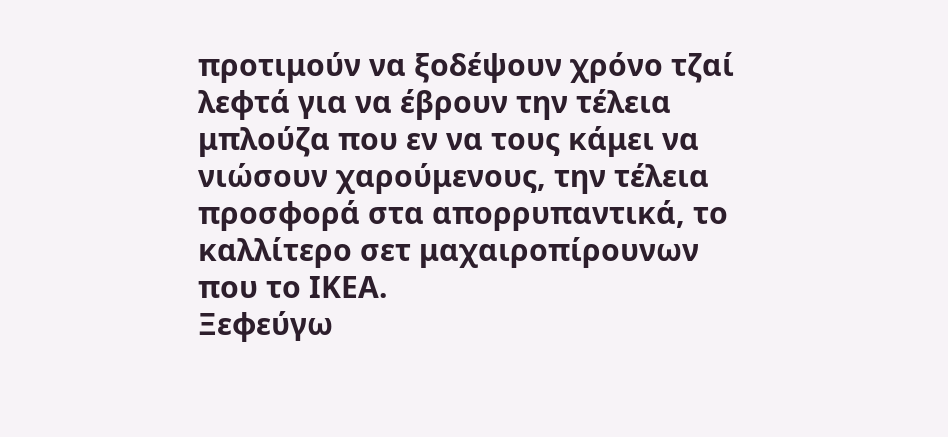προτιμούν να ξοδέψουν χρόνο τζαί λεφτά για να έβρουν την τέλεια μπλούζα που εν να τους κάμει να νιώσουν χαρούμενους, την τέλεια προσφορά στα απορρυπαντικά, το καλλίτερο σετ μαχαιροπίρουνων που το ΙΚΕΑ.
Ξεφεύγω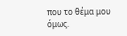που το θέμα μου όμως.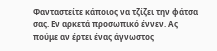Φανταστείτε κάποιος να τζίζει την φάτσα σας. Εν αρκετά προσωπικό έννεν. Ας πούμε αν έρτει ένας άγνωστος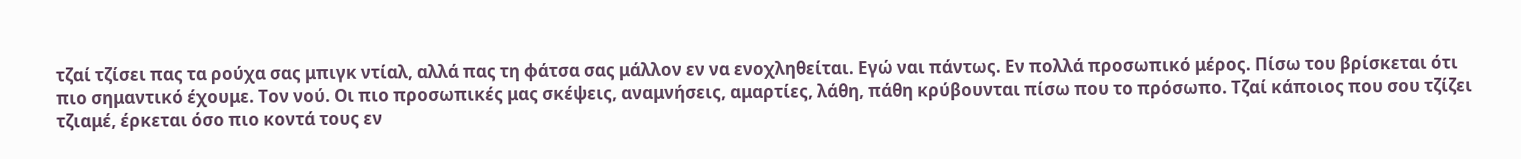τζαί τζίσει πας τα ρούχα σας μπιγκ ντίαλ, αλλά πας τη φάτσα σας μάλλον εν να ενοχληθείται. Εγώ ναι πάντως. Εν πολλά προσωπικό μέρος. Πίσω του βρίσκεται ότι πιο σημαντικό έχουμε. Τον νού. Οι πιο προσωπικές μας σκέψεις, αναμνήσεις, αμαρτίες, λάθη, πάθη κρύβουνται πίσω που το πρόσωπο. Τζαί κάποιος που σου τζίζει τζιαμέ, έρκεται όσο πιο κοντά τους εν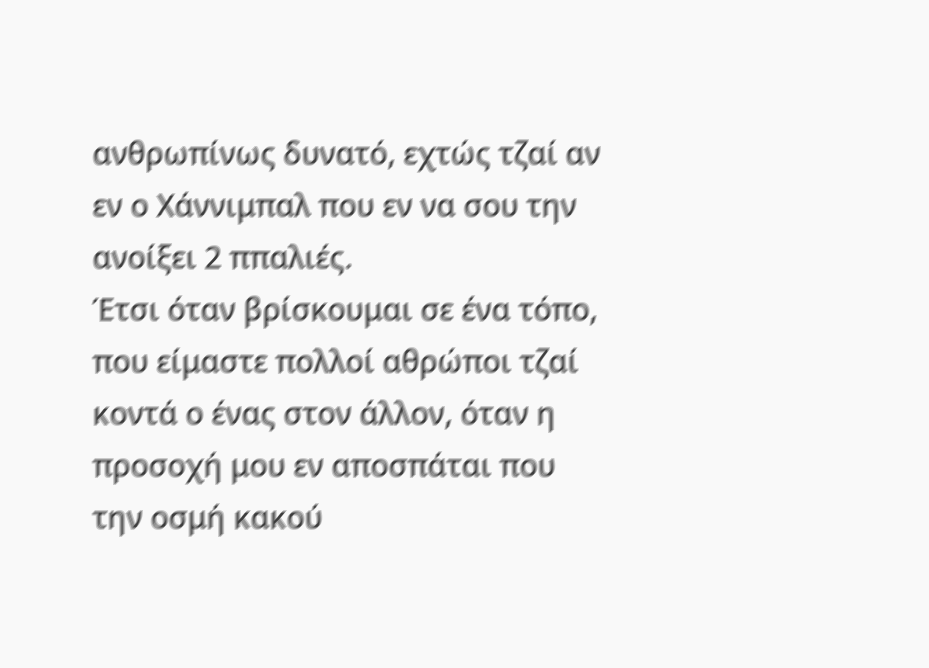ανθρωπίνως δυνατό, εχτώς τζαί αν εν ο Χάννιμπαλ που εν να σου την ανοίξει 2 ππαλιές.
Έτσι όταν βρίσκουμαι σε ένα τόπο, που είμαστε πολλοί αθρώποι τζαί κοντά ο ένας στον άλλον, όταν η προσοχή μου εν αποσπάται που την οσμή κακού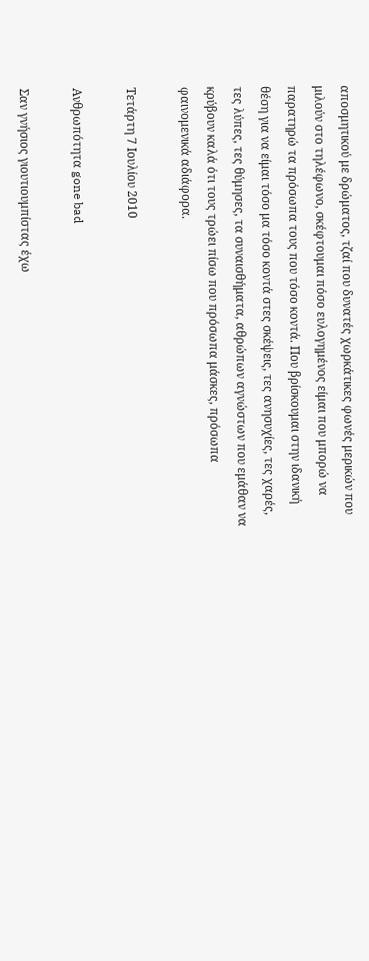αποσμητικού με δρώματος, τζαί που δυνατές χωρκάτικες φωνές μερικών που μιλούν στο τηλέφωνο, σκέφτουμαι πόσο ευλογημένος είμαι που μπορώ να παρατηρώ τα πρόσωπα τους που τόσο κοντά. Που βρίσκουμαι στην ιδανική θέση για να είμαι τόσο μα τόσο κοντά στες σκέψεις, τες ανησυχίες, τες χαρές, τες λύπες, τες θύμησες, τα συναισθήματα, αθρώπων αγνώστων που εμάθαν να κρύβουν καλά ότι τους τρώει πίσω που πρόσωπα μάσκες, πρόσωπα φαινομενικά αδιάφορα.

Τετάρτη 7 Ιουλίου 2010

Ανθρωπότητα gone bad

Σαν γνήσιος γιουτιουμπίστας έχω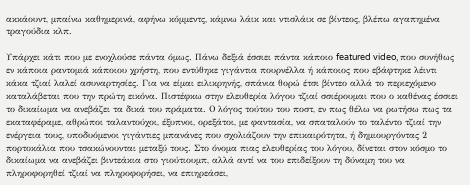ακκάουντ, μπαίνω καθημερινά, αφήνω κόμμεντς, κάμνω λάικ και ντισλάικ σε βίντεος, βλέπω αγαπημένα τραγούδια κλπ.

Υπάρχει κάτι που με ενοχλούσε πάντα όμως. Πάνω δεξιά έσσιει πάντα κάποιο featured video, που συνήθως εν κάποια ραντομιά κάποιου χρήστη, που εντύθηκε γιγάντια πουρνέλλα ή κάποιος που εβάφτηκε λέιντι κάκα τζιαί λαλεί ασυναρτησίες. Για να είμαι ειλικρηνής, σπάνια θορώ έτσι βίντεο αλλά το περιεχόμενο καταλάβεται που την πρώτη εικόνα. Πιστέφκω στην ελευθερία λόγου τζιαί σσιέρουμαι που ο καθένας έσσιει το δικαίωμα να ανεβάζει τα δικά του πράματα. Ο λόγος τούτου του ποστ, εν πως θέλω να ρωτήσω πως τα εκαταφέραμε, αθρώποι ταλαντούχοι, έξυπνοι, ορεξάτοι, με φαντασία, να σπαταλούν το ταλέντο τζιαί την ενέργεια τους, υποδυόμενοι γιγάντιες μπανάνες που σχολιάζουν την επικαιρότητα, ή δημιουργόντας 2 πορτοκάλια που τσακώνουνται μεταξύ τους. Στο όνομα πιας ελευθερίας του λόγου, δίνεται στον κόσμο το δικαίωμα να ανεβάζει βιντεάκια στο γιούτιουμπ, αλλά αντί να του επιδείξουν τη δύναμη του να πληροφορηθεί τζιαί να πληροφορήσει, να επιηρεάσει,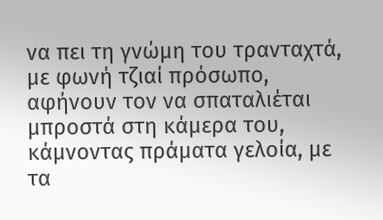να πει τη γνώμη του τρανταχτά, με φωνή τζιαί πρόσωπο, αφήνουν τον να σπαταλιέται μπροστά στη κάμερα του, κάμνοντας πράματα γελοία, με τα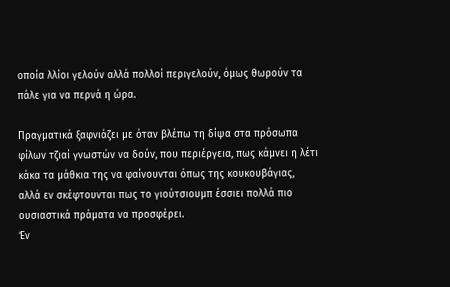οποία λλίοι γελούν αλλά πολλοί περιγελούν, όμως θωρούν τα πάλε για να περνά η ώρα.

Πραγματικά ξαφνιάζει με όταν βλέπω τη δίψα στα πρόσωπα φίλων τζιαί γνωστών να δούν, που περιέργεια, πως κάμνει η λέτι κάκα τα μάθκια της να φαίνουνται όπως της κουκουβάγιας, αλλά εν σκέφτουνται πως το γιούτσιουμπ έσσιει πολλά πιο ουσιαστικά πράματα να προσφέρει.
Έν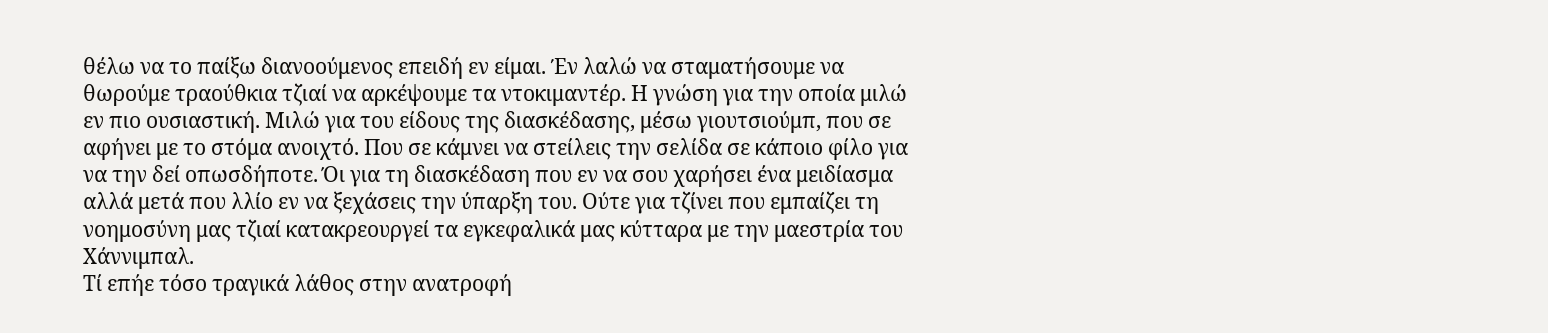θέλω να το παίξω διανοούμενος επειδή εν είμαι. Έν λαλώ να σταματήσουμε να θωρούμε τραούθκια τζιαί να αρκέψουμε τα ντοκιμαντέρ. Η γνώση για την οποία μιλώ εν πιο ουσιαστική. Μιλώ για του είδους της διασκέδασης, μέσω γιουτσιούμπ, που σε αφήνει με το στόμα ανοιχτό. Που σε κάμνει να στείλεις την σελίδα σε κάποιο φίλο για να την δεί οπωσδήποτε. Όι για τη διασκέδαση που εν να σου χαρήσει ένα μειδίασμα αλλά μετά που λλίο εν να ξεχάσεις την ύπαρξη του. Ούτε για τζίνει που εμπαίζει τη νοημοσύνη μας τζιαί κατακρεουργεί τα εγκεφαλικά μας κύτταρα με την μαεστρία του Χάννιμπαλ.
Τί επήε τόσο τραγικά λάθος στην ανατροφή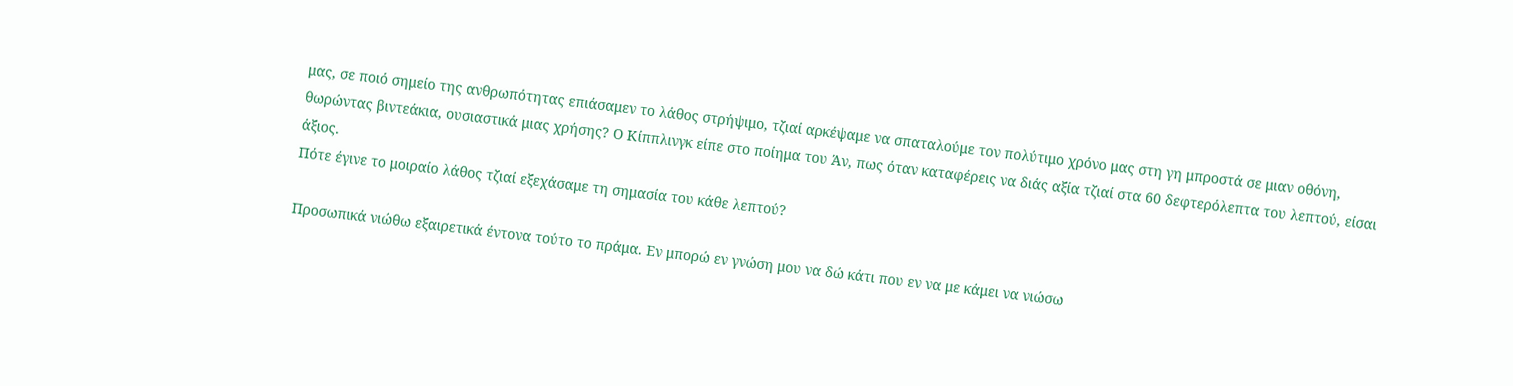μας, σε ποιό σημείο της ανθρωπότητας επιάσαμεν το λάθος στρήψιμο, τζιαί αρκέψαμε να σπαταλούμε τον πολύτιμο χρόνο μας στη γη μπροστά σε μιαν οθόνη, θωρώντας βιντεάκια, ουσιαστικά μιας χρήσης? Ο Κίππλινγκ είπε στο ποίημα του Άν, πως όταν καταφέρεις να διάς αξία τζιαί στα 60 δεφτερόλεπτα του λεπτού, είσαι άξιος.
Πότε έγινε το μοιραίο λάθος τζιαί εξεχάσαμε τη σημασία του κάθε λεπτού?

Προσωπικά νιώθω εξαιρετικά έντονα τούτο το πράμα. Εν μπορώ εν γνώση μου να δώ κάτι που εν να με κάμει να νιώσω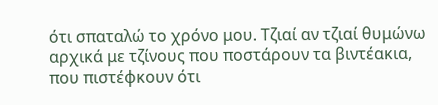ότι σπαταλώ το χρόνο μου. Τζιαί αν τζιαί θυμώνω αρχικά με τζίνους που ποστάρουν τα βιντέακια, που πιστέφκουν ότι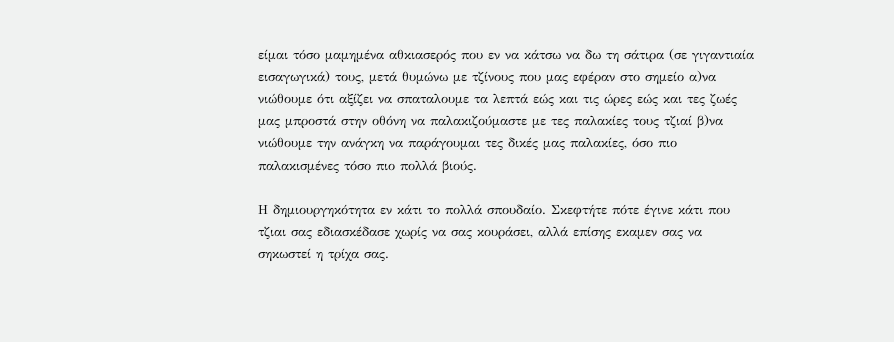είμαι τόσο μαμημένα αθκιασερός που εν να κάτσω να δω τη σάτιρα (σε γιγαντιαία εισαγωγικά) τους, μετά θυμώνω με τζίνους που μας εφέραν στο σημείο α)να νιώθουμε ότι αξίζει να σπαταλουμε τα λεπτά εώς και τις ώρες εώς και τες ζωές μας μπροστά στην οθόνη να παλακιζούμαστε με τες παλακίες τους τζιαί β)να νιώθουμε την ανάγκη να παράγουμαι τες δικές μας παλακίες, όσο πιο παλακισμένες τόσο πιο πολλά βιούς.

Η δημιουργηκότητα εν κάτι το πολλά σπουδαίο. Σκεφτήτε πότε έγινε κάτι που τζιαι σας εδιασκέδασε χωρίς να σας κουράσει, αλλά επίσης εκαμεν σας να σηκωστεί η τρίχα σας.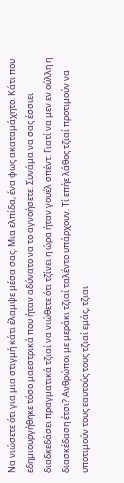Να νιώσετε ότι για μια στιγμή κάτι έλαμψε μέσα σας. Μια ελπίδα, ένα φως ακαταμάχητο. Κάτι που εδημιουργήθηκε τόσο μαεστρικά που ήταν αδύνατο να το αγνοήσετε. Συνάμα να σας έσσιει διαδκεδάσει πραγματικά τζιαί να νιώθετε ότι τζίνει η ώρα ήταν γουέλ σπέντ. Γιατί να μεν εν ούλλη η διασκέδαση έτσι? Ανθρώποι με μεράκι τζιαί ταλέντο υπάρχουν. Τί επήε λάθος τζιαί προτιμούν να υποτιμούν τους εαυτούς τους τζιαί εμάς, τζιαι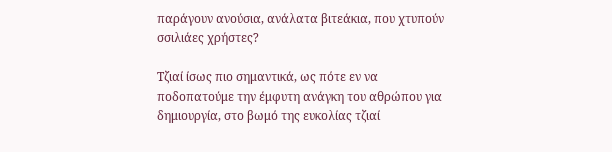παράγουν ανούσια, ανάλατα βιτεάκια, που χτυπούν σσιλιάες χρήστες?

Τζιαί ίσως πιο σημαντικά, ως πότε εν να ποδοπατούμε την έμφυτη ανάγκη του αθρώπου για δημιουργία, στο βωμό της ευκολίας τζιαί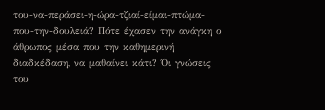του-να-περάσει-η-ώρα-τζιαί-είμαι-πτώμα-που-την-δουλειά? Πότε έχασεν την ανάγκη ο άθρωπος μέσα που την καθημερινή διαδκέδαση, να μαθαίνει κάτι? Όι γνώσεις του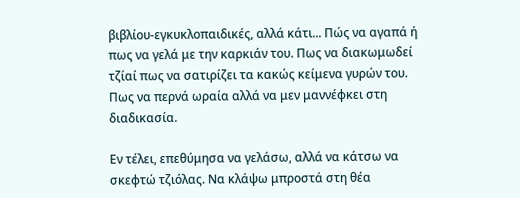βιβλίου-εγκυκλοπαιδικές, αλλά κάτι... Πώς να αγαπά ή πως να γελά με την καρκιάν του. Πως να διακωμωδεί τζίαί πως να σατιρίζει τα κακώς κείμενα γυρών του. Πως να περνά ωραία αλλά να μεν μαννέφκει στη διαδικασία.

Εν τέλει, επεθύμησα να γελάσω, αλλά να κάτσω να σκεφτώ τζιόλας. Να κλάψω μπροστά στη θέα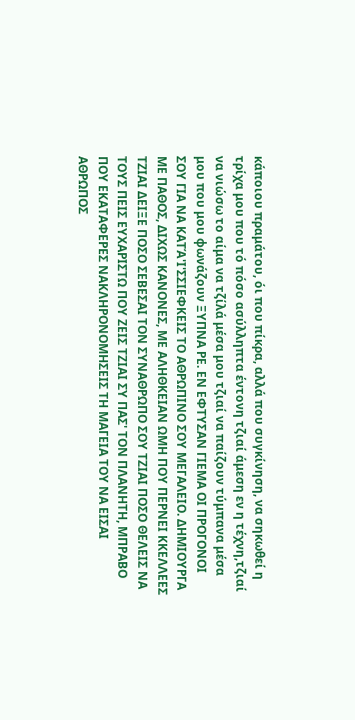κάποιου πραμάτου, όι που πίκρα, αλλά που συγκίνηση, να σηκωθεί η τρίχα μου που τό πόσο ασύλληπτα έντονη τζιαί άμεση εν η τέχνη,τζιαί να νιώσω το αίμα να τζίλά μέσα μου τζιαί να παίζουν τύμπανα μέσα μου που μου φωνάζουν ΞΥΠΝΑ ΡΕ. ΕΝ ΕΦΤΥΣΑΝ ΓΙΕΜΑ ΟΙ ΠΡΟΓΟΝΟΙ ΣΟΥ ΓΙΑ ΝΑ ΚΑΤΆ'Ι'ΣΣΙΕΦΚΕΙΣ ΤΟ ΑΘΡΩΠΙΝΟ ΣΟΥ ΜΕΓΑΛΕΙΟ. ΔΗΜΙΟΥΡΓΑ ΜΕ ΠΑΘΟΣ, ΔΙΧΩΣ ΚΑΝΟΝΕΣ, ΜΕ ΑΛΗΘΚΕΙΑΝ ΩΜΗ ΠΟΥ ΠΕΡΝΕΙ ΚΚΕΛΛΕΕΣ ΤΖΙΑΙ ΔΕΙΞΕ ΠΟΣΟ ΣΕΒΕΣΑΙ ΤΟΝ ΣΥΝΑΘΡΩΠΟ ΣΟΥ ΤΖΙΑΙ ΠΟΣΟ ΘΕΛΕΙΣ ΝΑ ΤΟΥΣ ΠΕΙΣ ΕΥΧΑΡΙΣΤΩ ΠΟΥ ΖΕΙΣ ΤΖΙΑΙ ΣΥ ΠΑΣ' ΤΟΝ ΠΛΑΝΗΤΗ, ΜΠΡΑΒΟ ΠΟΥ ΕΚΑΤΑΦΕΡΕΣ ΝΑΚΛΗΡΟΝΟΜΗΣΕΙΣ ΤΗ ΜΑΓΕΙΑ ΤΟΥ ΝΑ ΕΙΣΑΙ ΑΘΡΩΠΟΣ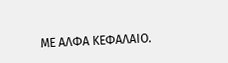ΜΕ ΑΛΦΑ ΚΕΦΑΛΑΙΟ.